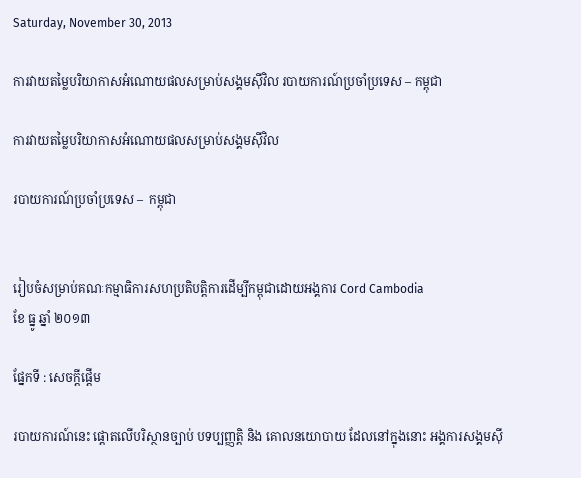Saturday, November 30, 2013

ការវាយតម្លៃបរិយាកាសអំណោយផលសម្រាប់សង្គមស៊ីវិល របាយការណ៍ប្រចាំប្រទេស – កម្ពុជា

ការវាយតម្លៃបរិយាកាសអំណោយផលសម្រាប់សង្គមស៊ីវិល

របាយការណ៍ប្រចាំប្រទេស –  កម្ពុជា


រៀបចំសម្រាប់គណៈកម្មាធិការសហប្រតិបត្តិការដើម្បីកម្ពុជាដោយអង្គការ Cord Cambodia
ខែ ធ្នូ ឆ្នាំ ២០១៣

ផ្នែកទី : សេចក្តីផ្តើម

របាយការណ៍នេះ ផ្តោតលើបរិស្ថានច្បាប់ បទប្បញ្ញត្តិ និង គោលនយោបាយ ដែលនៅក្នុងនោះ អង្គការសង្គមស៊ី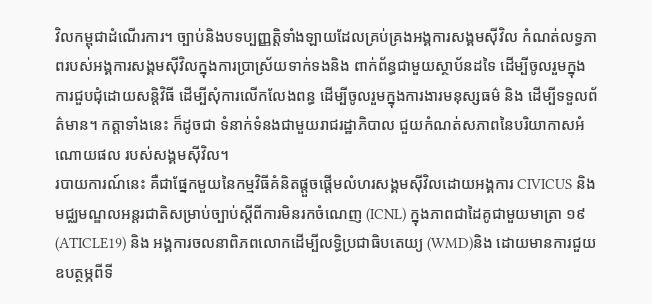វិលកម្ពុជាដំណើរការ។ ច្បាប់និងបទប្បញ្ញត្តិទាំងឡាយដែលគ្រប់គ្រងអង្គការសង្គមស៊ីវិល កំណត់លទ្ធភាពរបស់អង្គការសង្គមស៊ីវិលក្នុងការប្រាស្រ័យទាក់ទងនិង ពាក់ព័ន្ធជាមួយស្ថាប័នដទៃ ដើម្បីចូលរួមក្នុងការជួបជុំដោយសន្តិវិធី ដើម្បីសុំការលើកលែងពន្ធ ដើម្បីចូលរួមក្នុងការងារមនុស្សធម៌ និង ដើម្បីទទួលព័ត៌មាន។ កត្តាទាំងនេះ ក៏ដូចជា ទំនាក់ទំនងជាមួយរាជរដ្ឋាភិបាល ជួយកំណត់សភាពនៃបរិយាកាសអំណោយផល របស់សង្គមស៊ីវិល។
របាយការណ៍នេះ គឺជាផ្នែកមួយនៃកម្មវិធីគំនិតផ្តួចផ្តើមលំហរសង្គមស៊ីវិលដោយអង្គការ CIVICUS និង មជ្ឈមណ្ឌលអន្តរជាតិសម្រាប់ច្បាប់ស្តីពីការមិនរកចំណេញ (ICNL) ក្នុងភាពជាដៃគូជាមួយមាត្រា ១៩ (ATICLE19) និង អង្គការចលនាពិភពលោកដើម្បីលទ្ធិប្រជាធិបតេយ្យ (WMD)និង ដោយមានការជួយឧបត្ថម្ភពីទី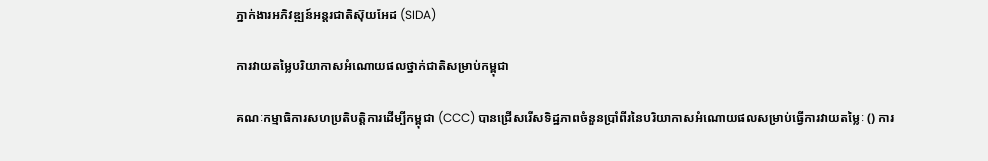ភ្នាក់ងារអភិវឌ្ឍន៍អន្តរជាតិស៊ុយអែដ (SIDA)

ការវាយតម្លៃបរិយាកាសអំណោយផលថ្នាក់ជាតិសម្រាប់កម្ពុជា

គណៈកម្មាធិការសហប្រតិបត្តិការដើម្បីកម្ពុជា (CCC) បានជ្រើសរើសទិដ្ឋភាពចំនួនប្រាំពីរនៃបរិយាកាសអំណោយផលសម្រាប់ធ្វើការវាយតម្លៃៈ () ការ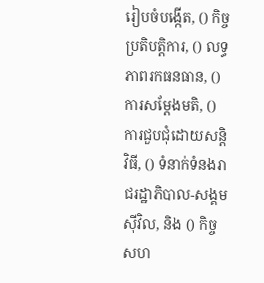រៀបចំបង្កើត, () កិច្ចប្រតិបត្តិការ, () លទ្ធភាពរកធនធាន, () ការសម្តែងមតិ, () ការជួបជុំដោយសន្តិវិធី, () ទំនាក់ទំនងរាជរដ្ឋាភិបាល-សង្គមស៊ីវិល, និង () កិច្ចសហ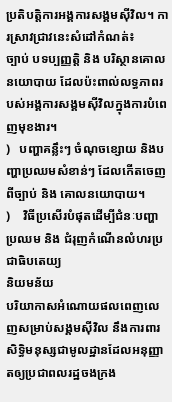ប្រតិបត្តិការអង្គការសង្គមស៊ីវិល។ ការស្រាវជ្រាវនេះសំដៅកំណត់៖
ច្បាប់ បទប្បញ្ញត្តិ និង បរិស្ថានគោលនយោបាយ ដែលប៉ះពាល់លទ្ធភាពរបស់អង្គការសង្គមស៊ីវិលក្នុងការបំពេញមុខងារ។
)   បញ្ហាគន្លឹះៗ ចំណុចខ្សោយ និងបញ្ហាប្រឈមសំខាន់ៗ ដែលកើតចេញពីច្បាប់ និង គោលនយោបាយ។
)    វិធីប្រសើរបំផុតដើម្បីជំនៈបញ្ហាប្រឈម និង ជំរុញកំណើនលំហរប្រជាធិបតេយ្យ
និយមន័យ
បរិយាកាសអំណោយផលពេញលេញសម្រាប់សង្គមស៊ីវិល នឹងការពារសិទ្ធិមនុស្សជាមូលដ្ឋានដែលអនុញ្ញាតឲ្យប្រជាពលរដ្ឋចងក្រង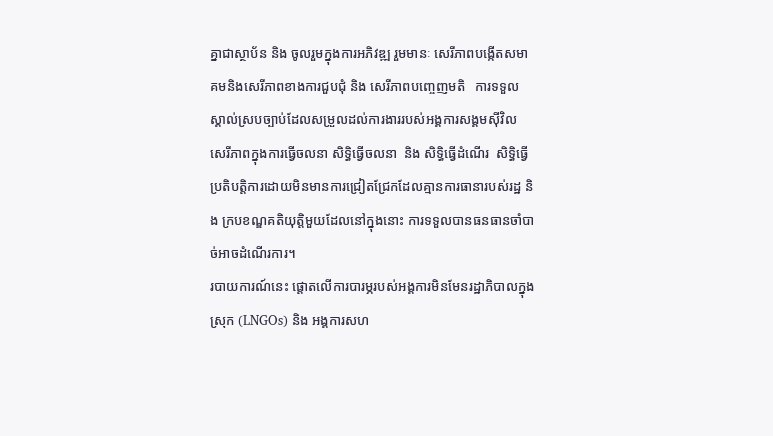គ្នាជាស្ថាប័ន និង ចូលរួមក្នុងការអភិវឌ្ឍ រួមមានៈ សេរីភាពបង្កើតសមាគមនិងសេរីភាពខាងការជួបជុំ និង សេរីភាពបញ្ចេញមតិ   ការទទួលស្គាល់ស្របច្បាប់ដែលសម្រួលដល់ការងាររបស់អង្គការសង្គមស៊ីវិល   សេរីភាពក្នុងការធ្វើចលនា សិទ្ធិធ្វើចលនា  និង សិទ្ធិធ្វើដំណើរ  សិទ្ធិធ្វើប្រតិបត្តិការដោយមិនមានការជ្រៀតជ្រែកដែលគ្មានការធានារបស់រដ្ឋ និង ក្របខណ្ឌគតិយុត្តិមួយដែលនៅក្នុងនោះ ការទទួលបានធនធានចាំបាច់អាចដំណើរការ។
របាយការណ៍នេះ ផ្តោតលើការបារម្ភរបស់អង្គការមិនមែនរដ្ឋាភិបាលក្នុងស្រុក (LNGOs) និង អង្គការសហ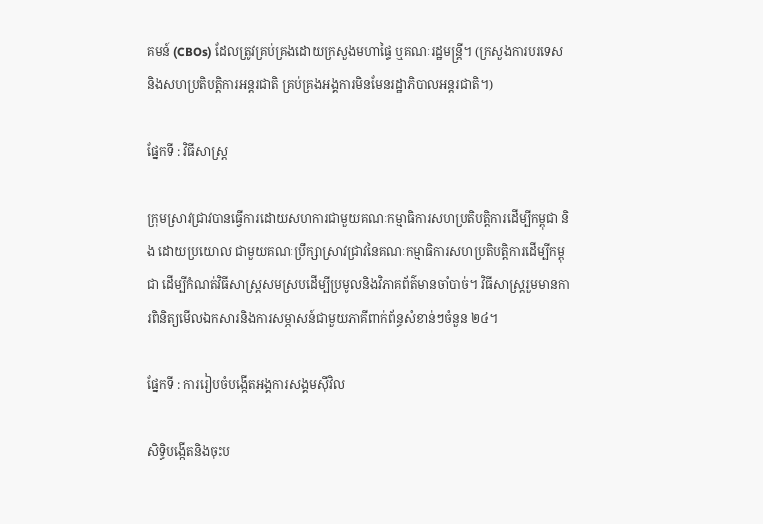គមន៍ (CBOs) ដែលត្រូវគ្រប់គ្រងដោយក្រសួងមហាផ្ទៃ ឬគណៈរដ្ឋមន្ត្រី។ (ក្រសួងការបរទេស និងសហប្រតិបត្តិការអន្តរជាតិ គ្រប់គ្រងអង្គការមិនមែនរដ្ឋាភិបាលអន្តរជាតិ។)

ផ្នែកទី : វិធីសាស្ត្រ

ក្រុមស្រាវជ្រាវបានធ្វើការដោយសហការជាមួយគណៈកម្មាធិការសហប្រតិបត្តិការដើម្បីកម្ពុជា និង ដោយប្រយោល ជាមួយគណៈប្រឹក្សាស្រាវជ្រាវនៃគណៈកម្មាធិការសហប្រតិបត្តិការដើម្បីកម្ពុជា ដើម្បីកំណត់វិធីសាស្ត្រសមស្របដើម្បីប្រមូលនិងវិភាគព័ត៌មានចាំបាច់។ វិធីសាស្ត្ររួមមានការពិនិត្យមើលឯកសារនិងការសម្ភាសន៍ជាមួយភាគីពាក់ព័ន្ធសំខាន់ៗចំនួន ២៤។

ផ្នែកទី : ការរៀបចំបង្កើតអង្គការសង្គមស៊ីវិល

សិទ្ធិបង្កើតនិងចុះប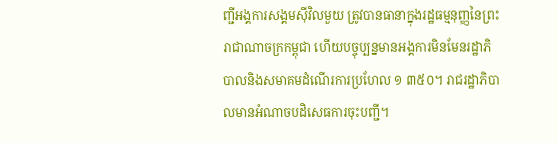ញ្ជីអង្គការសង្គមស៊ីវិលមួយ ត្រូវបានធានាក្នុងរដ្ឋធម្មនុញ្ញនៃព្រះរាជាណាចក្រកម្ពុជា ហើយបច្ចុប្បន្នមានអង្គការមិនមែនរដ្ឋាភិបាលនិងសមាគមដំណើរការប្រហែល ១ ៣៥០។ រាជរដ្ឋាភិបាលមានអំណាចបដិសេធការចុះបញ្ជី។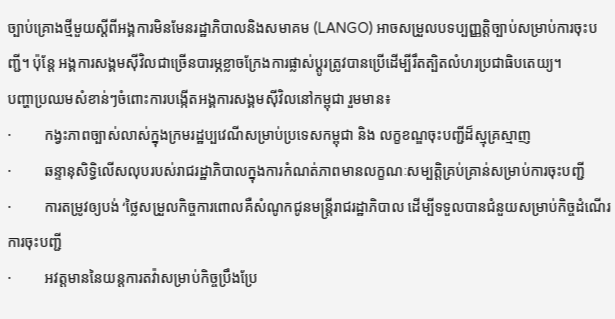ច្បាប់គ្រោងថ្មីមួយស្តីពីអង្គការមិនមែនរដ្ឋាភិបាលនិងសមាគម (LANGO) អាចសម្រួលបទប្បញ្ញត្តិច្បាប់សម្រាប់ការចុះបញ្ជី។ ប៉ុន្តែ អង្គការសង្គមស៊ីវិលជាច្រើនបារម្ភខ្លាចក្រែងការផ្លាស់ប្តូរត្រូវបានប្រើដើម្បីរឹតត្បិតលំហរប្រជាធិបតេយ្យ។
បញ្ហាប្រឈមសំខាន់ៗចំពោះការបង្កើតអង្គការសង្គមស៊ីវិលនៅកម្ពុជា រួមមាន៖
·         កង្វះភាពច្បាស់លាស់ក្នុងក្រមរដ្ឋប្បវេណីសម្រាប់ប្រទេសកម្ពុជា និង លក្ខខណ្ឌចុះបញ្ជីដ៏ស្មុគ្រស្មាញ
·         ឆន្ទានុសិទ្ធិលើសលុបរបស់រាជរដ្ឋាភិបាលក្នុងការកំណត់ភាពមានលក្ខណៈសម្បត្តិគ្រប់គ្រាន់សម្រាប់ការចុះបញ្ជី
·         ការតម្រូវឲ្យបង់ ‘ថ្លៃសម្រួលកិច្ចការពោលគឺសំណូកជូនមន្ត្រីរាជរដ្ឋាភិបាល ដើម្បីទទួលបានជំនួយសម្រាប់កិច្ចដំណើរការចុះបញ្ជី
·         អវត្តមាននៃយន្តការតវ៉ាសម្រាប់កិច្ចប្រឹងប្រែ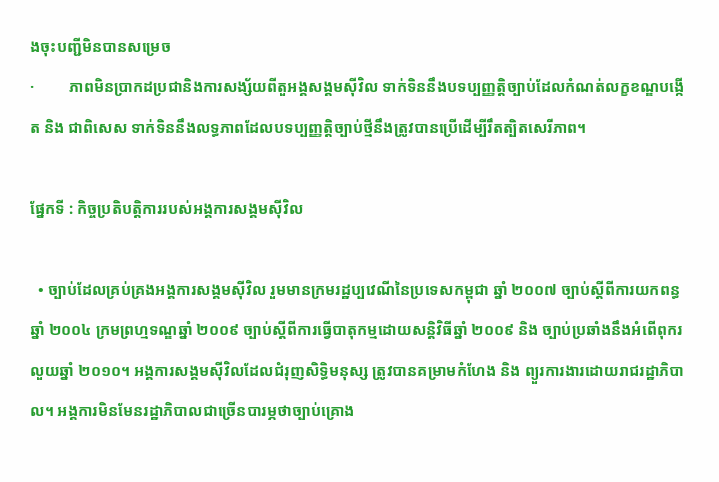ងចុះបញ្ជីមិនបានសម្រេច
·         ភាពមិនប្រាកដប្រជានិងការសង្ស័យពីតួអង្គសង្គមស៊ីវិល ទាក់ទិននឹងបទប្បញ្ញត្តិច្បាប់ដែលកំណត់លក្ខខណ្ឌបង្កើត និង ជាពិសេស ទាក់ទិននឹងលទ្ធភាពដែលបទប្បញ្ញត្តិច្បាប់ថ្មីនឹងត្រូវបានប្រើដើម្បីរឹតត្បិតសេរីភាព។

ផ្នែកទី : កិច្ចប្រតិបត្តិការរបស់អង្គការសង្គមស៊ីវិល

  • ច្បាប់ដែលគ្រប់គ្រងអង្គការសង្គមស៊ីវិល រួមមានក្រមរដ្ឋប្បវេណីនៃប្រទេសកម្ពុជា ឆ្នាំ ២០០៧ ច្បាប់ស្តីពីការយកពន្ធឆ្នាំ ២០០៤ ក្រមព្រហ្មទណ្ឌឆ្នាំ ២០០៩ ច្បាប់ស្តីពីការធ្វើបាតុកម្មដោយសន្តិវិធីឆ្នាំ ២០០៩ និង ច្បាប់ប្រឆាំងនឹងអំពើពុករលួយឆ្នាំ ២០១០។ អង្គការសង្គមស៊ីវិលដែលជំរុញសិទ្ធិមនុស្ស ត្រូវបានគម្រាមកំហែង និង ព្យួរការងារដោយរាជរដ្ឋាភិបាល។ អង្គការមិនមែនរដ្ឋាភិបាលជាច្រើនបារម្ភថាច្បាប់គ្រោង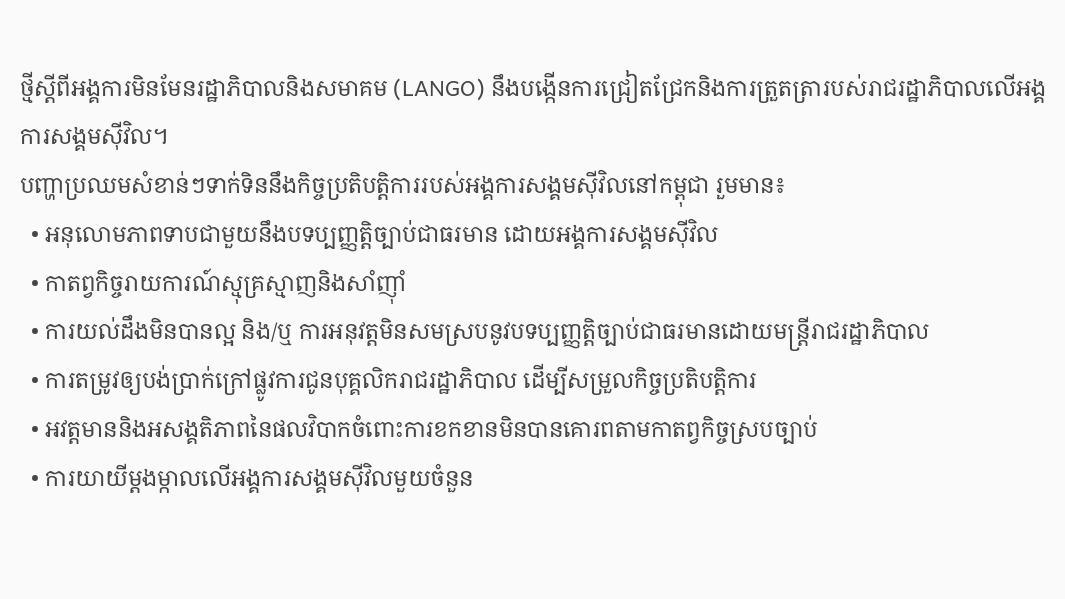ថ្មីស្តីពីអង្គការមិនមែនរដ្ឋាភិបាលនិងសមាគម (LANGO) នឹងបង្កើនការជ្រៀតជ្រែកនិងការត្រួតត្រារបស់រាជរដ្ឋាភិបាលលើអង្គការសង្គមស៊ីវិល។
បញ្ហាប្រឈមសំខាន់ៗទាក់ទិននឹងកិច្ចប្រតិបត្តិការរបស់អង្គការសង្គមស៊ីវិលនៅកម្ពុជា រួមមាន៖
  • អនុលោមភាពទាបជាមួយនឹងបទប្បញ្ញត្តិច្បាប់ជាធរមាន ដោយអង្គការសង្គមស៊ីវិល
  • កាតព្វកិច្ចរាយការណ៍ស្មុគ្រស្មាញនិងសាំញ៉ាំ
  • ការយល់ដឹងមិនបានល្អ និង/ឬ ការអនុវត្តមិនសមស្របនូវបទប្បញ្ញត្តិច្បាប់ជាធរមានដោយមន្ត្រីរាជរដ្ឋាភិបាល
  • ការតម្រូវឲ្យបង់ប្រាក់ក្រៅផ្លូវការជូនបុគ្គលិករាជរដ្ឋាភិបាល ដើម្បីសម្រួលកិច្ចប្រតិបត្តិការ
  • អវត្តមាននិងអសង្គតិភាពនៃផលវិបាកចំពោះការខកខានមិនបានគោរពតាមកាតព្វកិច្ចស្របច្បាប់
  • ការយាយីម្តងម្កាលលើអង្គការសង្គមស៊ីវិលមួយចំនួន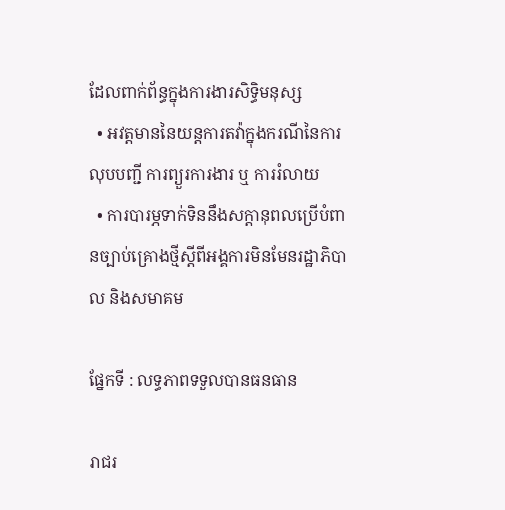ដែលពាក់ព័ន្ធក្នុងការងារសិទ្ធិមនុស្ស
  • អវត្តមាននៃយន្តការតវ៉ាក្នុងករណីនៃការលុបបញ្ជី ការព្យួរការងារ ឬ ការរំលាយ
  • ការបារម្ភទាក់ទិននឹងសក្តានុពលប្រើបំពានច្បាប់គ្រោងថ្មីស្តីពីអង្គការមិនមែនរដ្ឋាភិបាល និងសមាគម

ផ្នែកទី : លទ្ធភាពទទួលបានធនធាន

រាជរ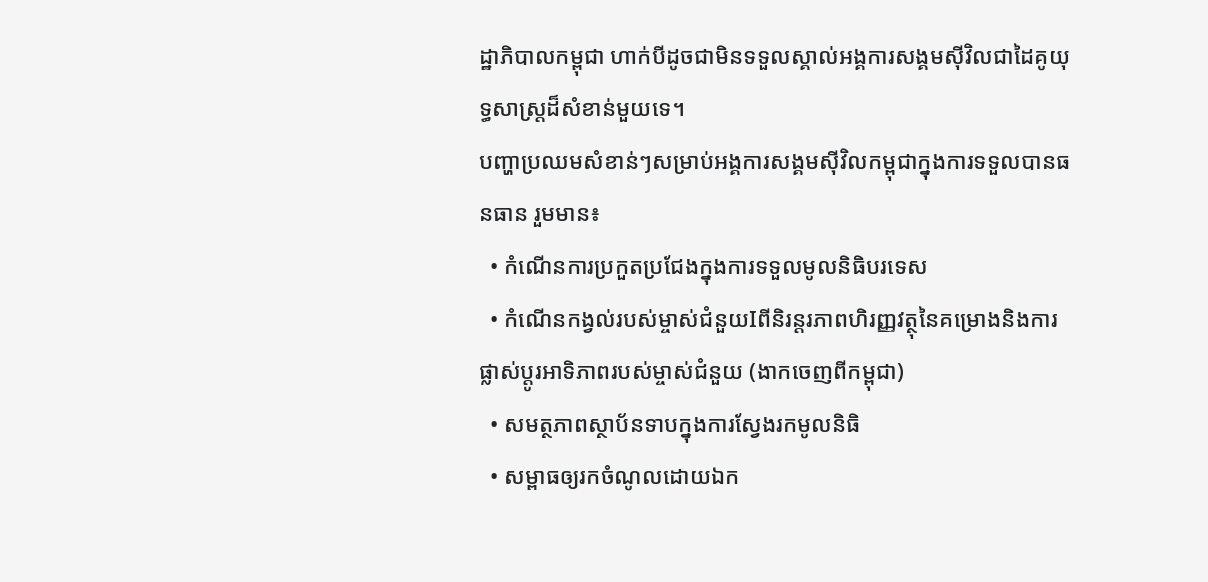ដ្ឋាភិបាលកម្ពុជា ហាក់បីដូចជាមិនទទួលស្គាល់អង្គការសង្គមស៊ីវិលជាដៃគូយុទ្ធសាស្ត្រដ៏សំខាន់មួយទេ។
បញ្ហាប្រឈមសំខាន់ៗសម្រាប់អង្គការសង្គមស៊ីវិលកម្ពុជាក្នុងការទទួលបានធនធាន រួមមាន៖
  • កំណើនការប្រកួតប្រជែងក្នុងការទទួលមូលនិធិបរទេស
  • កំណើនកង្វល់របស់ម្ចាស់ជំនួយIពីនិរន្តរភាពហិរញ្ញវត្ថុនៃគម្រោងនិងការផ្លាស់ប្តូរអាទិភាពរបស់ម្ចាស់ជំនួយ (ងាកចេញពីកម្ពុជា)
  • សមត្ថភាពស្ថាប័នទាបក្នុងការស្វែងរកមូលនិធិ
  • សម្ពាធឲ្យរកចំណូលដោយឯក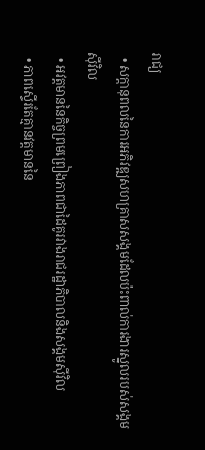រាជ្យ
  • សក្តានុពលនៃការអភិវឌ្ឍសហគ្រាសសង្គមដែលប៉ះពាល់ការងារស្នូលរបស់សង្គមស៊ីវិល
  • អវត្តមាននៃកិច្ចព្រមព្រៀងភាពជាដៃគូរវាងរាជរដ្ឋាភិបាលនិងសង្គមស៊ីវិល
  • ភាពស្ទើរតែគ្មានវត្តមាននៃ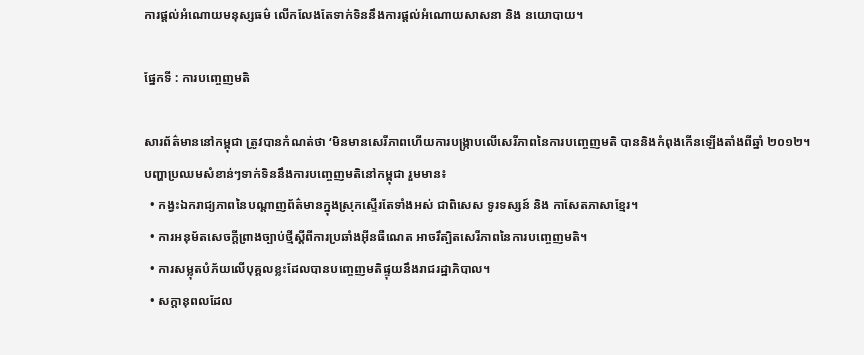ការផ្តល់អំណោយមនុស្សធម៌ លើកលែងតែទាក់ទិននឹងការផ្តល់អំណោយសាសនា និង នយោបាយ។

ផ្នែកទី : ការបញ្ចេញមតិ

សារព័ត៌មាននៅកម្ពុជា ត្រូវបានកំណត់ថា ‘មិនមានសេរីភាពហើយការបង្ក្រាបលើសេរីភាពនៃការបញ្ចេញមតិ បាននិងកំពុងកើនឡើងតាំងពីឆ្នាំ ២០១២។
បញ្ហាប្រឈមសំខាន់ៗទាក់ទិននឹងការបញ្ចេញមតិនៅកម្ពុជា រួមមាន៖
  • កង្វះឯករាជ្យភាពនៃបណ្តាញព័ត៌មានក្នុងស្រុកស្ទើរតែទាំងអស់ ជាពិសេស ទូរទស្សន៍ និង កាសែតភាសាខ្មែរ។
  • ការអនុម័តសេចក្តីព្រាងច្បាប់ថ្មីស្តីពីការប្រឆាំងអ៊ីនធឺណេត អាចរឹត្បិតសេរីភាពនៃការបញ្ចេញមតិ។
  • ការសម្លុតបំភ័យលើបុគ្គលខ្លះដែលបានបញ្ចេញមតិផ្ទុយនឹងរាជរដ្ឋាភិបាល។
  • សក្តានុពលដែល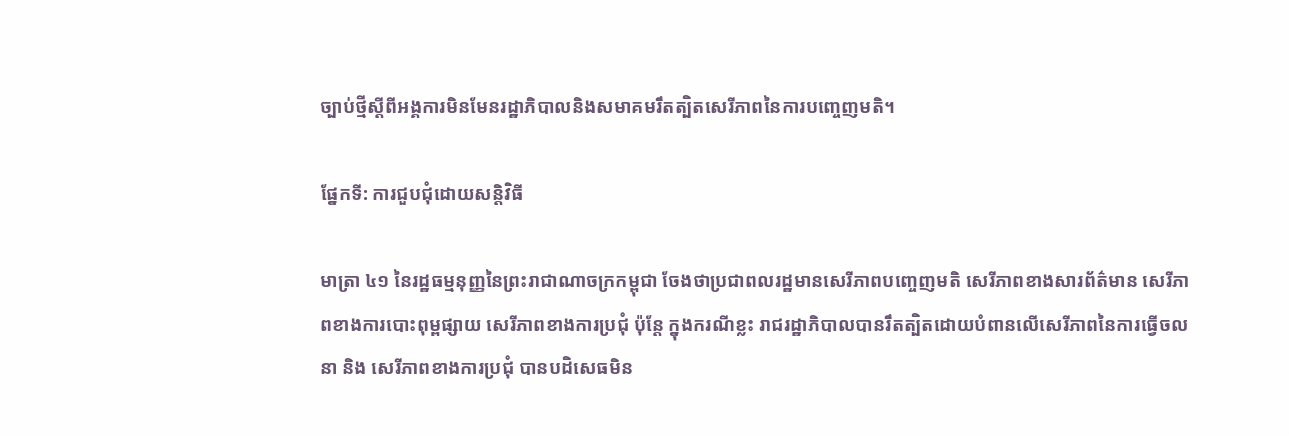ច្បាប់ថ្មីស្តីពីអង្គការមិនមែនរដ្ឋាភិបាលនិងសមាគមរឹតត្បិតសេរីភាពនៃការបញ្ចេញមតិ។

ផ្នែកទី: ការជួបជុំដោយសន្តិវិធី

មាត្រា ៤១ នៃរដ្ឋធម្មនុញ្ញនៃព្រះរាជាណាចក្រកម្ពុជា ចែងថាប្រជាពលរដ្ឋមានសេរីភាពបញ្ចេញមតិ សេរីភាពខាងសារព័ត៌មាន សេរីភាពខាងការបោះពុម្ពផ្សាយ សេរីភាពខាងការប្រជុំ ប៉ុន្តែ ក្នុងករណីខ្លះ រាជរដ្ឋាភិបាលបានរឹតត្បិតដោយបំពានលើសេរីភាពនៃការធ្វើចលនា និង សេរីភាពខាងការប្រជុំ បានបដិសេធមិន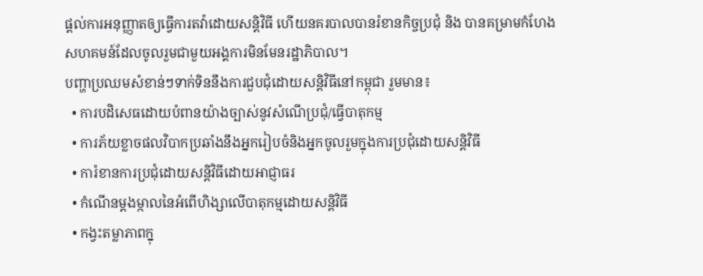ផ្តល់ការអនុញ្ញាតឲ្យធ្វើការតវ៉ាដោយសន្តិវិធី ហើយនគរបាលបានរំខានកិច្ចប្រជុំ និង បានគម្រាមកំហែងសហគមន៍ដែលចូលរួមជាមួយអង្គការមិនមែនរដ្ឋាភិបាល។
បញ្ហាប្រឈមសំខាន់ៗទាក់ទិននឹងការជួបជុំដោយសន្តិវិធីនៅកម្ពុជា រួមមាន៖
  • ការបដិសេធដោយបំពានយ៉ាងច្បាស់នូវសំណើប្រជុំ/ធ្វើបាតុកម្ម
  • ការភ័យខ្លាចផលវិបាកប្រឆាំងនឹងអ្នករៀបចំនិងអ្នកចូលរួមក្នុងការប្រជុំដោយសន្តិវិធី
  • ការំខានការប្រជុំដោយសន្តិវិធីដោយអាជ្ញាធរ
  • កំណើនម្តងម្កាលនៃអំពើហិង្សាលើបាតុកម្មដោយសន្តិវិធី
  • កង្វះតម្លាភាពក្នុ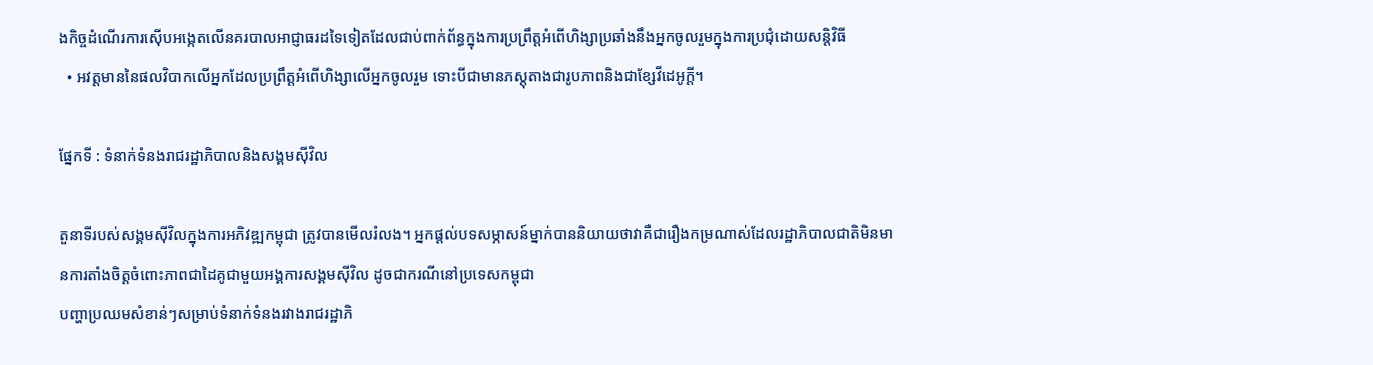ងកិច្ចដំណើរការស៊ើបអង្កេតលើនគរបាលអាជ្ញាធរដទៃទៀតដែលជាប់ពាក់ព័ន្ធក្នុងការប្រព្រឹត្តអំពើហិង្សាប្រឆាំងនឹងអ្នកចូលរួមក្នុងការប្រជុំដោយសន្តិវិធី
  • អវត្តមាននៃផលវិបាកលើអ្នកដែលប្រព្រឹត្តអំពើហិង្សាលើអ្នកចូលរួម ទោះបីជាមានភស្តុតាងជារូបភាពនិងជាខ្សែវីដេអូក្តី។

ផ្នែកទី : ទំនាក់ទំនងរាជរដ្ឋាភិបាលនិងសង្គមស៊ីវិល

តួនាទីរបស់សង្គមស៊ីវិលក្នុងការអភិវឌ្ឍកម្ពុជា ត្រូវបានមើលរំលង។ អ្នកផ្តល់បទសម្ភាសន៍ម្នាក់បាននិយាយថាវាគឺជារឿងកម្រណាស់ដែលរដ្ឋាភិបាលជាតិមិនមានការតាំងចិត្តចំពោះភាពជាដៃគូជាមួយអង្គការសង្គមស៊ីវិល ដូចជាករណីនៅប្រទេសកម្ពុជា
បញ្ហាប្រឈមសំខាន់ៗសម្រាប់ទំនាក់ទំនងរវាងរាជរដ្ឋាភិ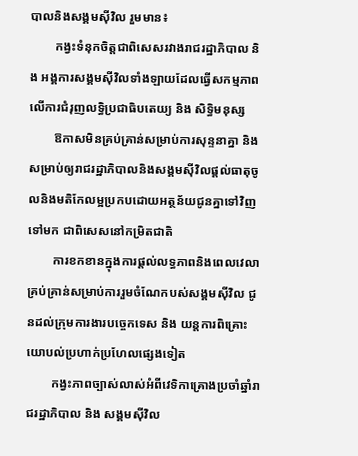បាលនិងសង្គមស៊ីវិល រួមមាន៖
        កង្វះទំនុកចិត្តជាពិសេសរវាងរាជរដ្ឋាភិបាល និង អង្គការសង្គមស៊ីវិលទាំងឡាយដែលធ្វើសកម្មភាពលើការជំរុញលទ្ធិប្រជាធិបតេយ្យ និង សិទ្ធិមនុស្ស
        ឱកាសមិនគ្រប់គ្រាន់សម្រាប់ការសុន្ទនាគ្នា និង សម្រាប់ឲ្យរាជរដ្ឋាភិបាលនិងសង្គមស៊ីវិលផ្តល់ធាតុចូលនិងមតិកែលម្អប្រកបដោយអត្ថន័យជូនគ្នាទៅវិញទៅមក ជាពិសេសនៅកម្រិតជាតិ
        ការខកខានក្នុងការផ្តល់លទ្ធភាពនិងពេលវេលាគ្រប់គ្រាន់សម្រាប់ការរួមចំណែកបស់សង្គមស៊ីវិល ជូនដល់ក្រុមការងារបច្ចេកទេស និង យន្តការពិគ្រោះយោបល់ប្រហាក់ប្រហែលផ្សេងទៀត
        កង្វះភាពច្បាស់លាស់អំពីវេទិកាគ្រោងប្រចាំឆ្នាំរាជរដ្ឋាភិបាល និង សង្គមស៊ីវិល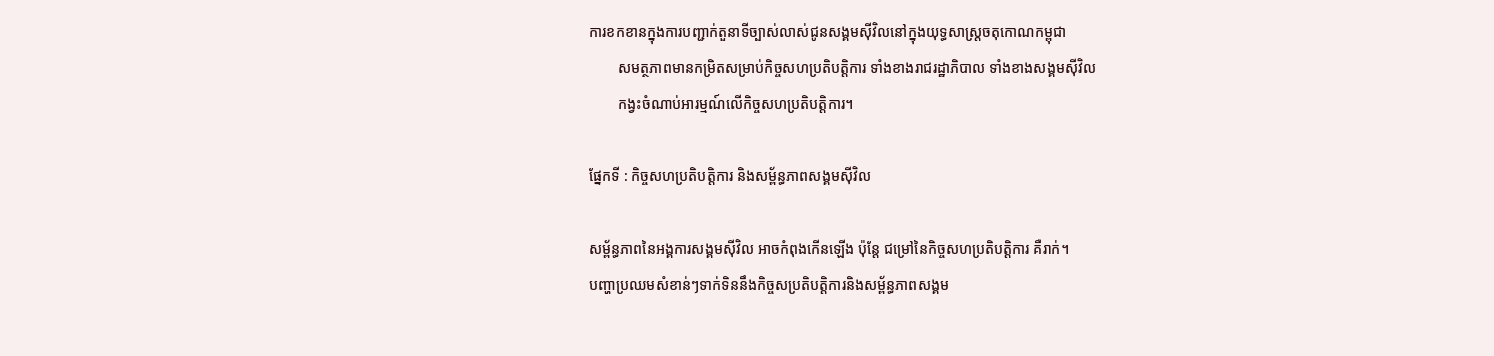ការខកខានក្នុងការបញ្ជាក់តួនាទីច្បាស់លាស់ជូនសង្គមស៊ីវិលនៅក្នុងយុទ្ធសាស្ត្រចតុកោណកម្ពុជា
        សមត្ថភាពមានកម្រិតសម្រាប់កិច្ចសហប្រតិបត្តិការ ទាំងខាងរាជរដ្ឋាភិបាល ទាំងខាងសង្គមស៊ីវិល
        កង្វះចំណាប់អារម្មណ៍លើកិច្ចសហប្រតិបត្តិការ។

ផ្នែកទី : កិច្ចសហប្រតិបត្តិការ និងសម្ព័ន្ធភាពសង្គមស៊ីវិល

សម្ព័ន្ធភាពនៃអង្គការសង្គមស៊ីវិល អាចកំពុងកើនឡើង ប៉ុន្តែ ជម្រៅនៃកិច្ចសហប្រតិបត្តិការ គឺរាក់។
បញ្ហាប្រឈមសំខាន់ៗទាក់ទិននឹងកិច្ចសប្រតិបត្តិការនិងសម្ព័ន្ធភាពសង្គម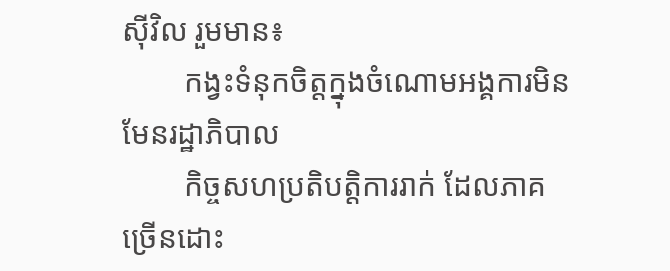ស៊ីវិល រួមមាន៖
        កង្វះទំនុកចិត្តក្នុងចំណោមអង្គការមិនមែនរដ្ឋាភិបាល
        កិច្ចសហប្រតិបត្តិការរាក់ ដែលភាគច្រើនដោះ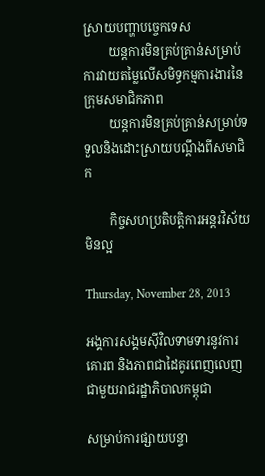ស្រាយបញ្ហាបច្ចេកទេស
        យន្តការមិនគ្រប់គ្រាន់សម្រាប់ការវាយតម្លៃលើសមិទ្ធកម្មការងារនៃក្រុមសមាជិកភាព
        យន្តការមិនគ្រប់គ្រាន់សម្រាប់ទទួលនិងដោះស្រាយបណ្តឹងពីសមាជិក

        កិច្ចសហប្រតិបត្តិការអន្តរវិស័យមិនល្អ

Thursday, November 28, 2013

អង្គការសង្គមស៊ីវិលទាមទារនូវការគោរព និងភាពជាដៃគូរពេញលេញជាមួយរាជរដ្ឋាភិបាលកម្ពុជា

សម្រាប់ការផ្សាយបន្ទា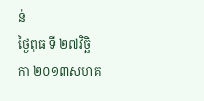ន់                                               ថ្ងៃពុធ ទី ២៧វិច្ឆិកា ២០១៣សហគ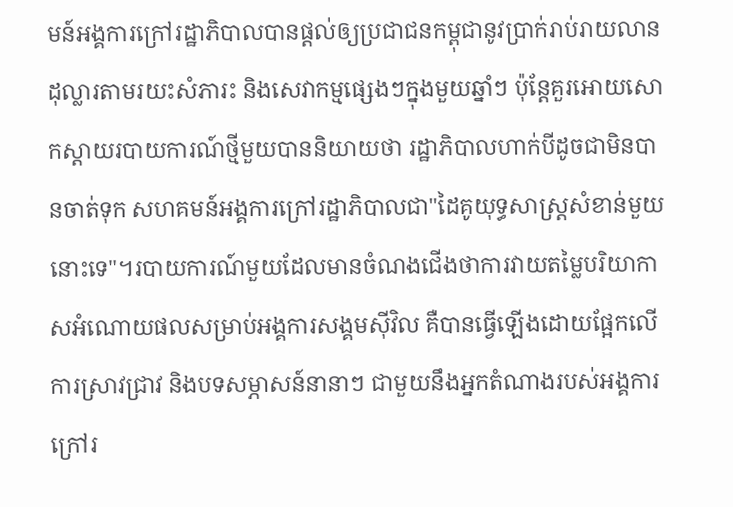មន៍អង្គការក្រៅរដ្ឋាភិបាលបានផ្តល់ឲ្យប្រជាជនកម្ពុជានូវប្រាក់រាប់រាយលានដុល្លារតាមរយះសំភារះ និងសេវាកម្មផ្សេងៗក្នុងមួយឆ្នាំៗ ប៉ុន្តែគួរអោយសោកស្តាយរបាយការណ៍ថ្មីមួយបាននិយាយថា រដ្ឋាភិបាលហាក់បីដូចជាមិនបានចាត់ទុក សហគមន៍អង្គការក្រៅរដ្ឋាភិបាលជា"ដៃគូយុទ្ធសាស្រ្តសំខាន់មួយនោះទេ"។របាយការណ៍មួយដែលមានចំណងជើងថាការវាយតម្លៃបរិយាកាសអំណោយផលសម្រាប់អង្គការសង្គមស៊ីវិល គឺបានធ្វើឡើងដោយផ្អែកលើការស្រាវជ្រាវ និងបទសម្ភាសន៍នានាៗ ជាមួយនឹងអ្នកតំណាងរបស់អង្គការក្រៅរ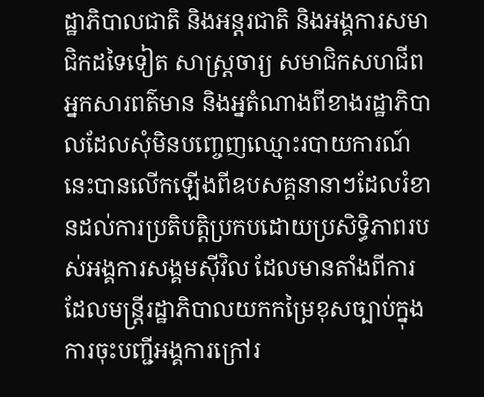ដ្ឋាភិបាលជាតិ និងអន្តរជាតិ និងអង្គការសមាជិកដទៃទៀត សាស្រ្តចារ្យ សមាជិកសហជីព អ្នកសារពត៌មាន និងអ្នតំណាងពីខាងរដ្ឋាភិបាលដែលសុំមិនបញ្ចេញឈ្មោះរបាយការណ៍នេះបានលើកឡើងពីឧបសគ្គនានាៗដែលរំខានដល់ការប្រតិបត្តិប្រកបដោយប្រសិទិ្ធភាពរបស់អង្គការសង្គមស៊ីវិល ដែលមានតាំងពីការដែលមន្រ្តីរដ្ឋាភិបាលយកកម្រៃខុសច្បាប់ក្នុងការចុះបញ្ជីអង្គការក្រៅរ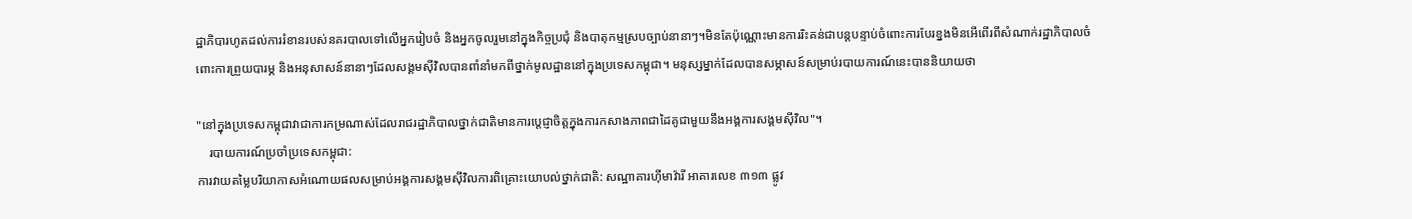ដ្ឋាភិបារហូតដល់ការរំខានរបស់នគរបាលទៅលើអ្នករៀបចំ និងអ្នកចូលរួមនៅក្នុងកិច្ចប្រជុំ និងបាតុកម្មស្របច្បាប់នានាៗ។មិនតែប៉ុណ្ណោះមានការរិះគន់ជាបន្តបន្ទាប់ចំពោះការបែរខ្នងមិនអើពើរពីសំណាក់រដ្ឋាភិបាលចំពោះការព្រួយបារម្ភ និងអនុសាសន៍នានាៗដែលសង្គមស៊ីវិលបានពាំនាំមកពីថ្នាក់មូលដ្ឋាននៅក្នុងប្រទេសកម្ពុជា។ មនុស្សម្នាក់ដែលបានសម្ភាសន៍សម្រាប់របាយការណ៍នេះបាននិយាយថា

"នៅក្នុងប្រទេសកម្ពុជាវាជាការកម្រណាស់ដែលរាជរដ្ឋាភិបាលថ្នាក់ជាតិមានការប្តេជ្ញាចិត្តក្នុងការកសាងភាពជាដៃគូជាមួយនឹងអង្គការសង្គមស៊ីវិល"។
    របាយការណ៍ប្រចាំប្រទេសកម្ពុជា:
ការវាយតម្លៃបរិយាកាសអំណោយផលសម្រាប់អង្គការសង្គមស៊ីវិលការពិគ្រោះយោបល់ថ្នាក់ជាតិ: សណ្ឋាគារហ៊ីមាវ៉ារី អាគារលេខ ៣១៣ ផ្លូវ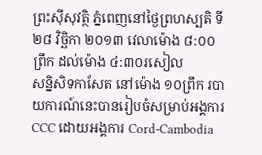ព្រះស៊ីសុវត្ថិ ភ្នំពេញនៅថ្ងៃព្រហស្បតិ ទី ២៨ វិច្ឆិកា ២០១៣ វេលាម៉ោង ៨:០០ព្រឹក ដល់ម៉ោង ៤:៣០រសៀល
សន្និសិទកាសែត នៅម៉ោង ១០ព្រឹក របាយការណ៍នេះបានរៀបចំសម្រាប់អង្គការ CCC ដោយអង្គការ Cord-Cambodia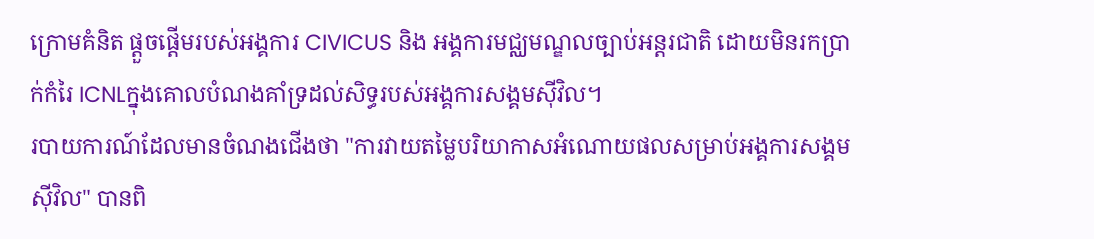ក្រោមគំនិត ផ្តួចផ្តើមរបស់អង្គការ CIVICUS និង អង្គការមជ្ឈមណ្ឌលច្បាប់អន្តរជាតិ ដោយមិនរកប្រាក់កំរៃ ICNLក្នុងគោលបំណងគាំទ្រដល់សិទ្ធរបស់អង្គការសង្គមស៊ីវិល។
របាយការណ៍ដែលមានចំណងជើងថា "ការវាយតម្លៃបរិយាកាសអំណោយផលសម្រាប់អង្គការសង្គមស៊ីវិល" បានពិ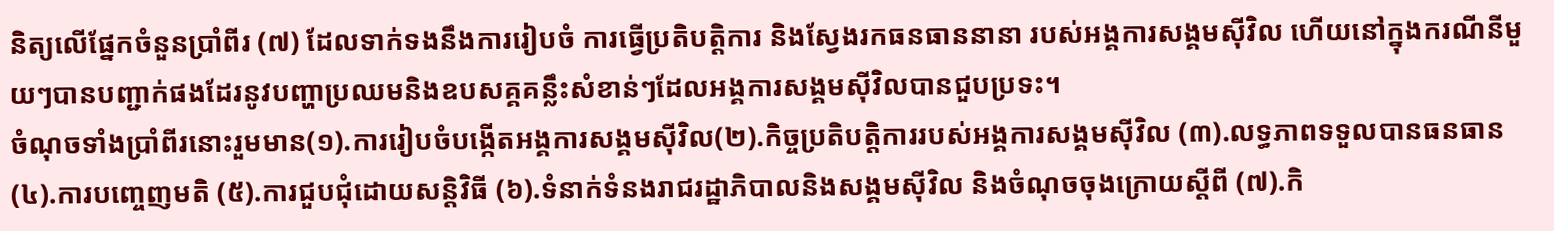និត្យលើផ្នែកចំនួនប្រាំពីរ (៧) ដែលទាក់ទងនឹងការរៀបចំ ការធ្វើប្រតិបត្តិការ និងស្វែងរកធនធាននានា របស់អង្គការសង្គមស៊ីវិល ហើយនៅក្នុងករណីនីមួយៗបានបញ្ជាក់ផងដែរនូវបញ្ហាប្រឈមនិងឧបសគ្គគន្លឹះសំខាន់ៗដែលអង្គការសង្គមស៊ីវិលបានជួបប្រទះ។
ចំណុចទាំងប្រាំពីរនោះរួមមាន(១).ការរៀបចំបង្កើតអង្គការសង្គមស៊ីវិល(២).កិច្ចប្រតិបត្តិការរបស់អង្គការសង្គមស៊ីវិល (៣).លទ្ធភាពទទួលបានធនធាន (៤).ការបញ្ចេញមតិ (៥).ការជួបជុំដោយសន្តិវិធី (៦).ទំនាក់ទំនងរាជរដ្ឋាភិបាលនិងសង្គមស៊ីវិល និងចំណុចចុងក្រោយស្តីពី (៧).កិ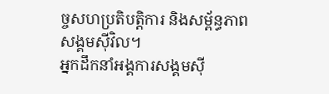ច្ចសហប្រតិបត្តិការ និងសម្ព័ន្ធភាពសង្គមស៊ីវិល។
អ្នកដឹកនាំអង្គការសង្គមស៊ី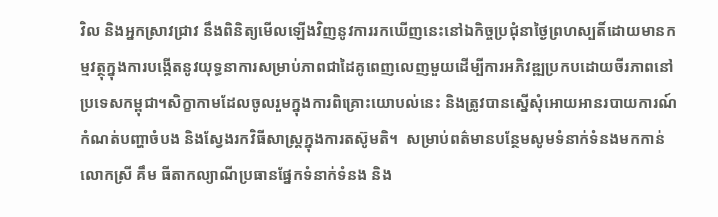វិល និងអ្នកស្រាវជ្រាវ នឹងពិនិត្យមើលឡើងវិញនូវការរកឃើញនេះនៅឯកិច្ចប្រជុំនាថ្ងៃព្រហស្បតិ៍ដោយមានកម្មវត្ថុក្នុងការបង្កើតនូវយុទ្ធនាការសម្រាប់ភាពជាដៃគូពេញលេញមួយដើម្បីការអភិវឌ្ឍប្រកបដោយចីរភាពនៅប្រទេសកម្ពុជា។សិក្ខាកាមដែលចូលរួមក្នុងការពិគ្រោះយោបល់នេះ និងត្រូវបានស្នើសុំអោយអានរបាយការណ៍ កំណត់បញ្ហាចំបង និងស្វែងរកវិធីសាស្រ្តក្នុងការតស៊ូមតិ។  សម្រាប់ពត៌មានបន្ថែមសូមទំនាក់ទំនងមកកាន់លោកស្រី គឹម ធីតាកល្យាណីប្រធានផ្នែកទំនាក់ទំនង និង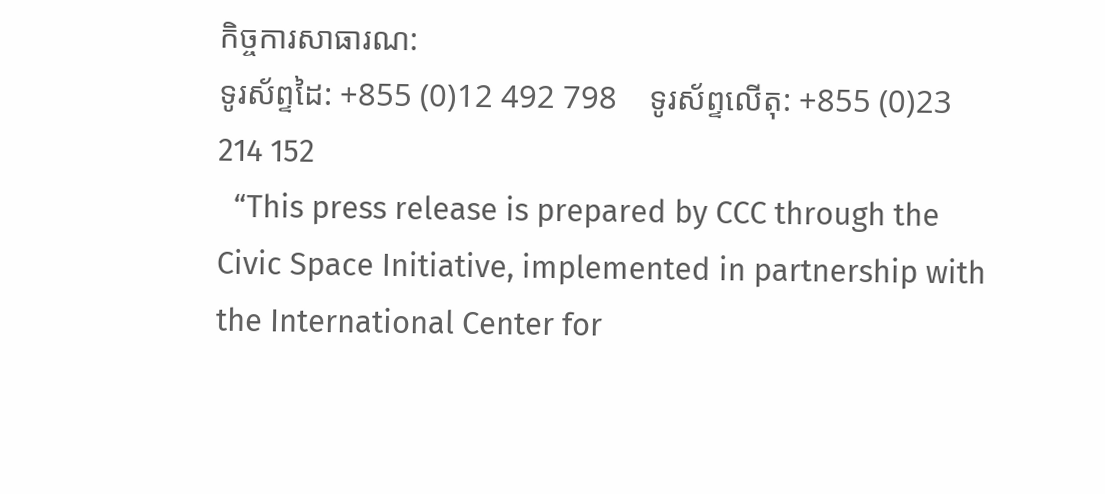កិច្ចការសាធារណ:
ទូរស័ព្ទដៃ: +855 (0)12 492 798    ទូរស័ព្ទលើតុ: +855 (0)23 214 152
  “This press release is prepared by CCC through the Civic Space Initiative, implemented in partnership with the International Center for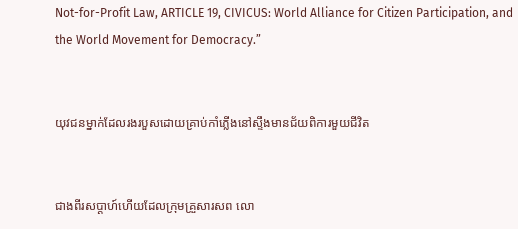Not-for-Profit Law, ARTICLE 19, CIVICUS: World Alliance for Citizen Participation, and the World Movement for Democracy.”


យុវជនម្នាក់ដែលរងរបួសដោយគ្រាប់កាំភ្លើងនៅស្ទឹងមានជ័យពិការមួយជីវិត


ជាងពីរសប្ដាហ៍ហើយដែលក្រុមគ្រួសារសព លោ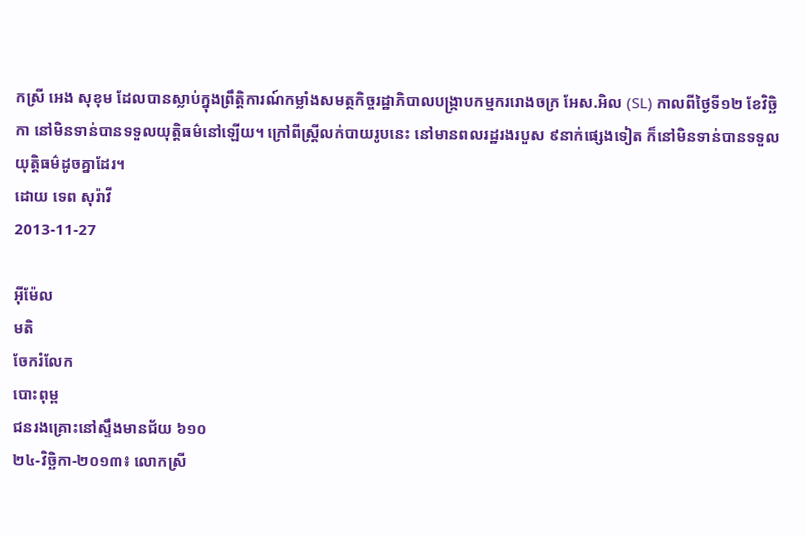កស្រី អេង សុខុម ដែលបានស្លាប់ក្នុងព្រឹត្តិការណ៍កម្លាំងសមត្ថកិច្ចរដ្ឋាភិបាលបង្ក្រាបកម្មកររោងចក្រ អែស.អិល (SL) កាលពីថ្ងៃទី១២ ខែវិច្ឆិកា នៅមិនទាន់បានទទួលយុត្តិធម៌នៅឡើយ។ ក្រៅពីស្ត្រីលក់បាយរូបនេះ នៅមានពលរដ្ឋរងរបួស ៩នាក់ផ្សេងទៀត ក៏នៅមិនទាន់បានទទួលយុត្តិធម៌ដូចគ្នាដែរ។
ដោយ ទេព សុរ៉ាវី
2013-11-27

អ៊ីម៉ែល
មតិ
ចែករំលែក
បោះពុម្ព
ជនរងគ្រោះនៅស្ទឹងមានជ័យ ៦១០
២៤-វិច្ឆិកា-២០១៣៖ លោកស្រី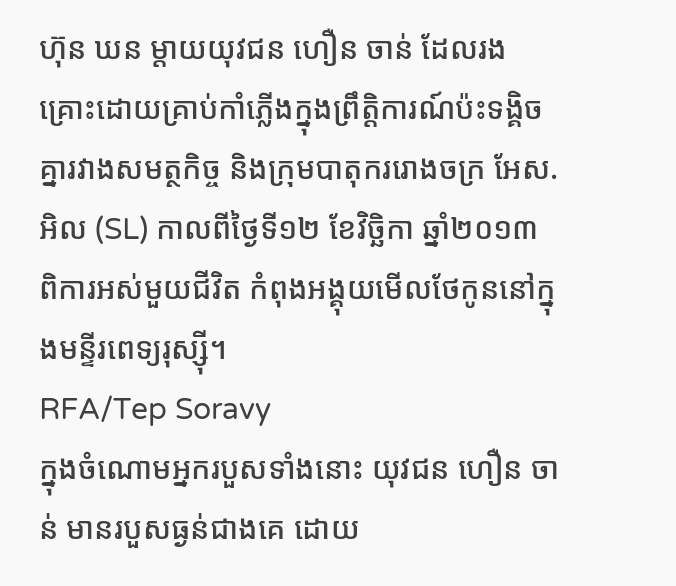ហ៊ុន ឃន ម្តាយយុវជន ហឿន ចាន់ ដែលរងគ្រោះដោយគ្រាប់កាំភ្លើងក្នុងព្រឹត្តិការណ៍ប៉ះទង្គិចគ្នារវាងសមត្ថកិច្ច និងក្រុមបាតុកររោងចក្រ អែស.អិល (SL) កាលពីថ្ងៃទី១២ ខែវិច្ឆិកា ឆ្នាំ២០១៣ ពិការអស់មួយជីវិត កំពុងអង្គុយមើលថែកូននៅក្នុងមន្ទីរពេទ្យរុស្ស៊ី។
RFA/Tep Soravy
ក្នុងចំណោមអ្នករបួសទាំងនោះ យុវជន ហឿន ចាន់ មានរបួសធ្ងន់ជាងគេ ដោយ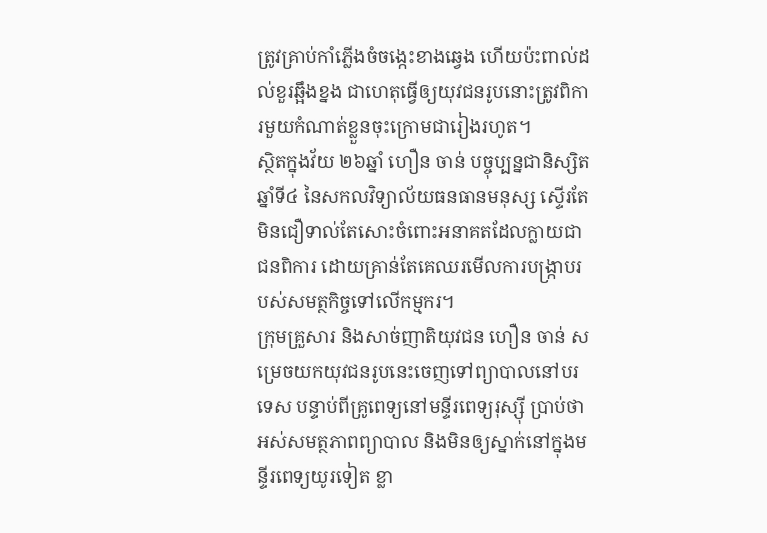ត្រូវគ្រាប់កាំភ្លើងចំចង្កេះខាងឆ្វេង ហើយប៉ះពាល់ដល់ខួរឆ្អឹងខ្នង ជាហេតុធ្វើឲ្យយុវជនរូបនោះត្រូវពិការមួយកំណាត់ខ្លួនចុះក្រោមជារៀងរហូត។
ស្ថិតក្នុងវ័យ ២៦ឆ្នាំ ហឿន ចាន់ បច្ចុប្បន្នជានិស្សិតឆ្នាំទី៤ នៃសកលវិទ្យាល័យធនធានមនុស្ស ស្ទើរតែមិនជឿទាល់តែសោះចំពោះអនាគតដែលក្លាយជាជនពិការ ដោយគ្រាន់តែគេឈរមើលការបង្ក្រាបរបស់សមត្ថកិច្ចទៅលើកម្មករ។
ក្រុមគ្រួសារ និងសាច់ញាតិយុវជន ហឿន ចាន់ សម្រេចយកយុវជនរូបនេះចេញទៅព្យាបាលនៅបរទេស បន្ទាប់ពីគ្រូពេទ្យនៅមន្ទីរពេទ្យរុស្ស៊ី ប្រាប់ថា អស់សមត្ថភាពព្យាបាល និងមិនឲ្យស្នាក់នៅក្នុងមន្ទីរពេទ្យយូរទៀត ខ្លា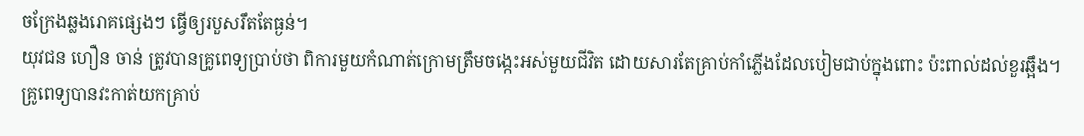ចក្រែងឆ្លងរោគផ្សេងៗ ធ្វើឲ្យរបួសរឹតតែធ្ងន់។
យុវជន ហឿន ចាន់ ត្រូវបានគ្រូពេទ្យប្រាប់ថា ពិការមួយកំណាត់ក្រោមត្រឹមចង្កេះអស់មួយជីវិត ដោយសារតែគ្រាប់កាំភ្លើងដែលបៀមជាប់ក្នុងពោះ ប៉ះពាល់ដល់ខួរឆ្អឹង។ គ្រូពេទ្យបានវះកាត់យកគ្រាប់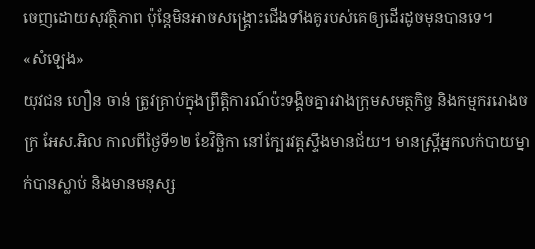ចេញដោយសុវត្ថិភាព ប៉ុន្តែមិនអាចសង្គ្រោះជើងទាំងគូរបស់គេឲ្យដើរដូចមុនបានទេ។
«សំឡេង»
យុវជន ហឿន ចាន់ ត្រូវគ្រាប់ក្នុងព្រឹត្តិការណ៍ប៉ះទង្គិចគ្នារវាងក្រុមសមត្ថកិច្ច និងកម្មកររោងចក្រ អែស.អិល កាលពីថ្ងៃទី១២ ខែវិច្ឆិកា នៅក្បែរវត្តស្ទឹងមានជ័យ។ មានស្ត្រីអ្នកលក់បាយម្នាក់បានស្លាប់ និងមានមនុស្ស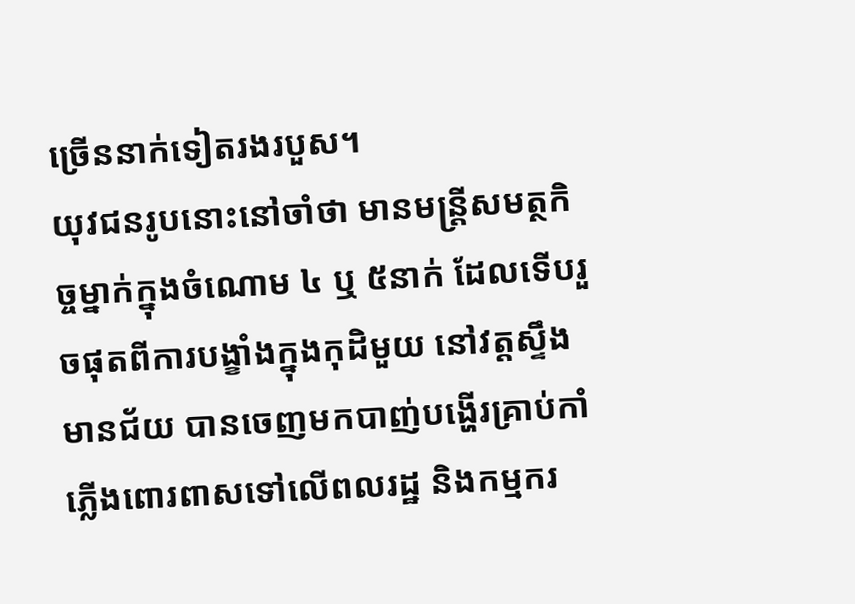ច្រើននាក់ទៀតរងរបួស។
យុវជនរូបនោះនៅចាំថា មានមន្ត្រីសមត្ថកិច្ចម្នាក់ក្នុងចំណោម ៤ ឬ ៥នាក់ ដែលទើបរួចផុតពីការបង្ខាំងក្នុងកុដិមួយ នៅវត្តស្ទឹងមានជ័យ បានចេញមកបាញ់បង្ហើរគ្រាប់កាំភ្លើងពោរពាសទៅលើពលរដ្ឋ និងកម្មករ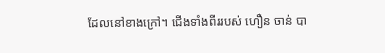ដែលនៅខាងក្រៅ។ ជើងទាំងពីររបស់ ហឿន ចាន់ បា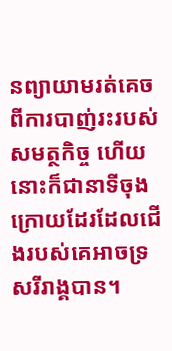នព្យាយាមរត់គេចពីការបាញ់រះរបស់សមត្ថកិច្ច ហើយនោះក៏ជានាទីចុងក្រោយដែរដែលជើងរបស់គេអាចទ្រសរីរាង្គបាន។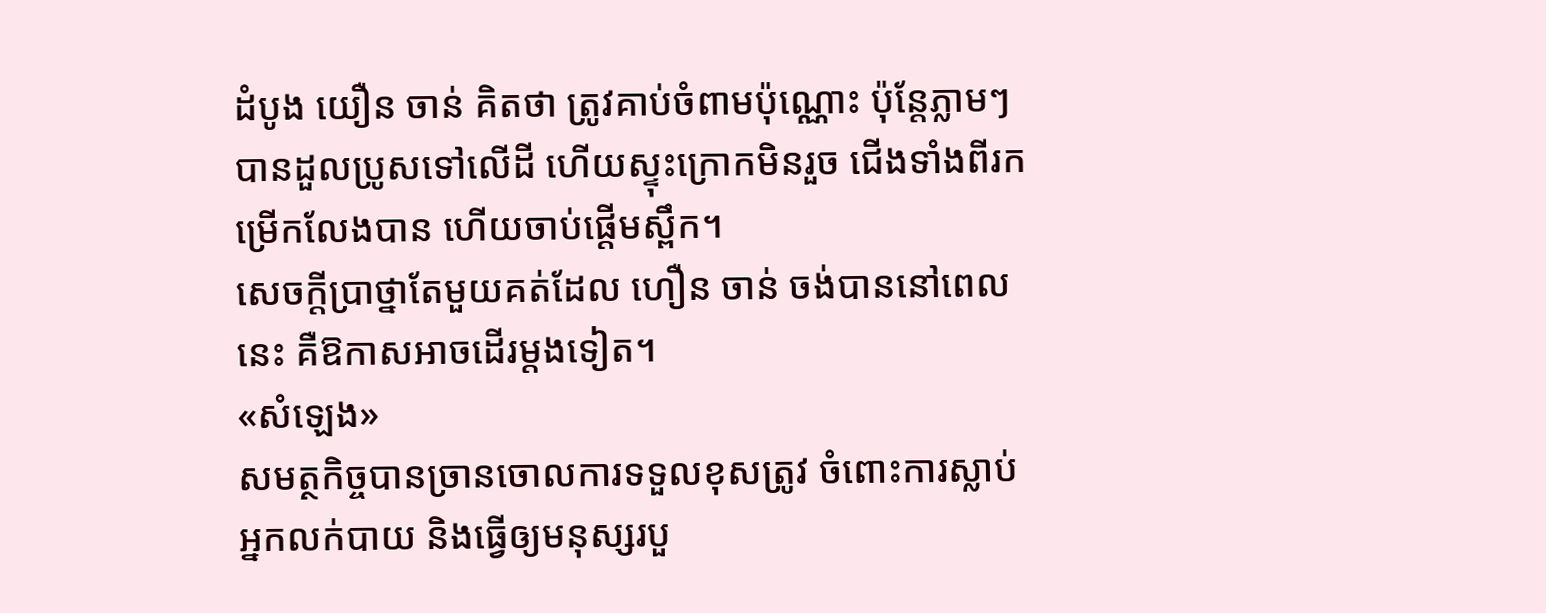ដំបូង យឿន ចាន់ គិតថា ត្រូវគាប់ចំពាមប៉ុណ្ណោះ ប៉ុន្តែភ្លាមៗ បានដួលប្រូសទៅលើដី ហើយស្ទុះក្រោកមិនរួច ជើងទាំងពីរកម្រើកលែងបាន ហើយចាប់ផ្ដើមស្ពឹក។
សេចក្តីប្រាថ្នាតែមួយគត់ដែល ហឿន ចាន់ ចង់បាននៅពេលនេះ គឺឱកាសអាចដើរម្តងទៀត។
«សំឡេង»
សមត្ថកិច្ចបានច្រានចោលការទទួលខុសត្រូវ ចំពោះការស្លាប់អ្នកលក់បាយ និងធ្វើឲ្យមនុស្សរបួ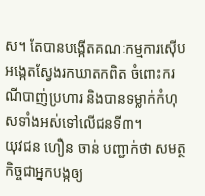ស។ តែបានបង្កើតគណៈកម្មការស៊ើបអង្កេតស្វែងរកឃាតកពិត ចំពោះករណីបាញ់ប្រហារ និងបានទម្លាក់កំហុសទាំងអស់ទៅលើជនទី៣។
យុវជន ហឿន ចាន់ បញ្ជាក់ថា សមត្ថកិច្ចជាអ្នកបង្កឲ្យ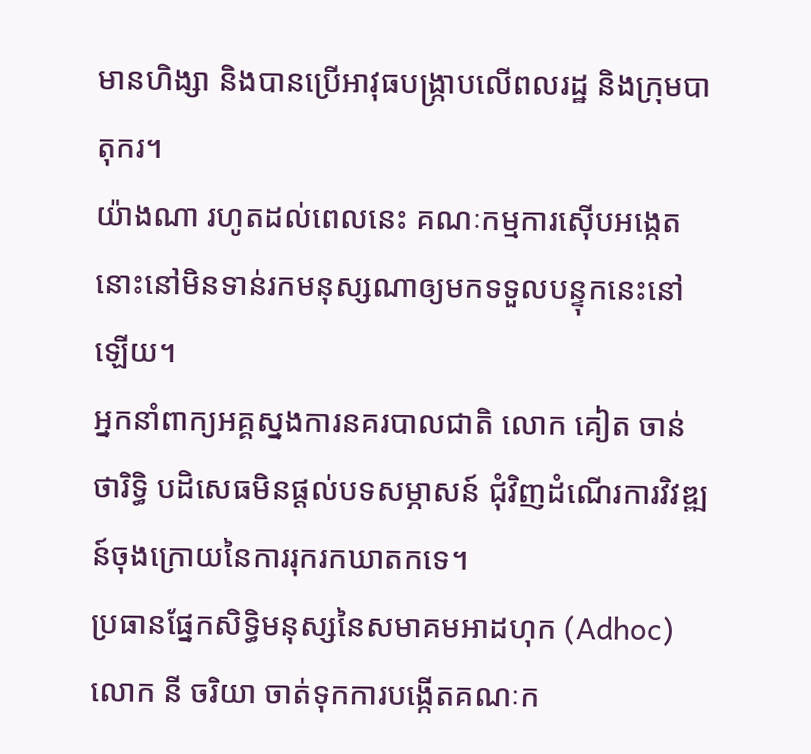មានហិង្សា និងបានប្រើអាវុធបង្ក្រាបលើពលរដ្ឋ និងក្រុមបាតុករ។
យ៉ាងណា រហូតដល់ពេលនេះ គណៈកម្មការស៊ើបអង្កេតនោះនៅមិនទាន់រកមនុស្សណាឲ្យមកទទួលបន្ទុកនេះនៅឡើយ។
អ្នកនាំពាក្យអគ្គស្នងការនគរបាលជាតិ លោក គៀត ចាន់ថារិទ្ធិ បដិសេធមិនផ្តល់បទសម្ភាសន៍ ជុំវិញដំណើរការវិវឌ្ឍន៍ចុងក្រោយនៃការរុករកឃាតកទេ។
ប្រធានផ្នែកសិទ្ធិមនុស្សនៃសមាគមអាដហុក (Adhoc) លោក នី ចរិយា ចាត់ទុកការបង្កើតគណៈក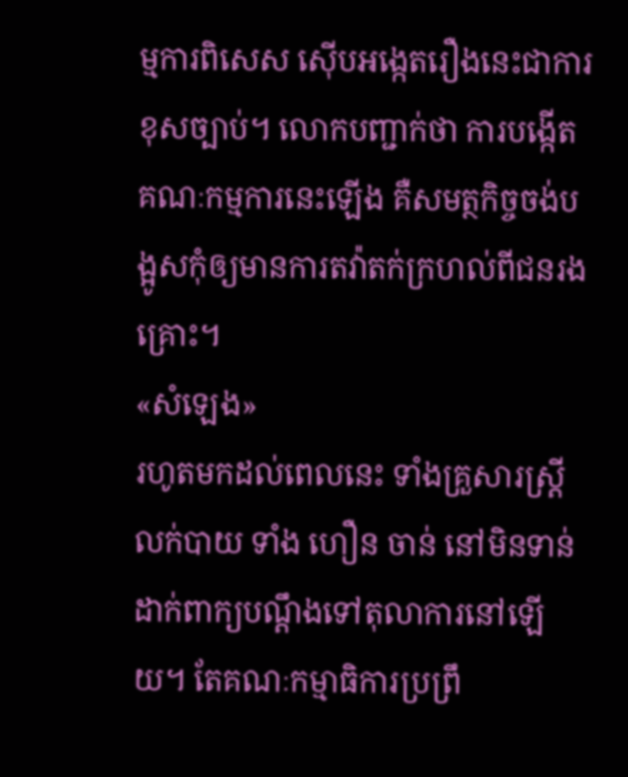ម្មការពិសេស ស៊ើបអង្កេតរឿងនេះជាការខុសច្បាប់។ លោកបញ្ជាក់ថា ការបង្កើតគណៈកម្មការនេះឡើង គឺសមត្ថកិច្ចចង់បង្អូសកុំឲ្យមានការតវ៉ាតក់ក្រហល់ពីជនរងគ្រោះ។
«សំឡេង»
រហូតមកដល់ពេលនេះ ទាំងគ្រួសារស្ត្រីលក់បាយ ទាំង ហឿន ចាន់ នៅមិនទាន់ដាក់ពាក្យបណ្ដឹងទៅតុលាការនៅឡើយ។ តែគណៈកម្មាធិការប្រព្រឹ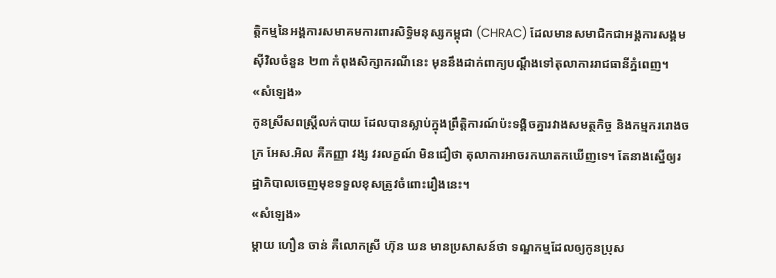ត្តិកម្មនៃអង្គការសមាគមការពារសិទ្ធិមនុស្សកម្ពុជា (CHRAC) ដែលមានសមាជិកជាអង្គការសង្គមស៊ីវិលចំនួន ២៣ កំពុងសិក្សាករណីនេះ មុននឹងដាក់ពាក្យបណ្ដឹងទៅតុលាការរាជធានីភ្នំពេញ។
«សំឡេង»
កូនស្រីសពស្ត្រីលក់បាយ ដែលបានស្លាប់ក្នុងព្រឹត្តិការណ៍ប៉ះទង្គិចគ្នារវាងសមត្ថកិច្ច និងកម្មកររោងចក្រ អែស.អិល គឺកញ្ញា វង្ស វរលក្ខណ៍ មិនជឿថា តុលាការអាចរកឃាតកឃើញទេ។ តែនាងស្នើឲ្យរដ្ឋាភិបាលចេញមុខទទួលខុសត្រូវចំពោះរឿងនេះ។
«សំឡេង»
ម្តាយ ហឿន ចាន់ គឺលោកស្រី ហ៊ុន ឃន មានប្រសាសន៍ថា ទណ្ឌកម្មដែលឲ្យកូនប្រុស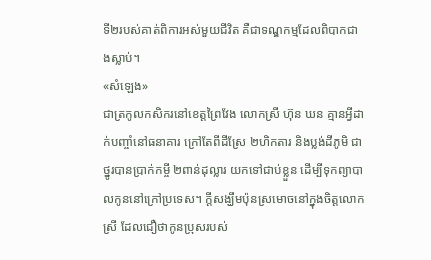ទី២របស់គាត់ពិការអស់មួយជីវិត គឺជាទណ្ឌកម្មដែលពិបាកជាងស្លាប់។
«សំឡេង»
ជាត្រកូលកសិករនៅខេត្តព្រៃវែង លោកស្រី ហ៊ុន ឃន គ្មានអ្វីដាក់បញ្ចាំនៅធនាគារ ក្រៅតែពីដីស្រែ ២ហិកតារ និងប្លង់ដីភូមិ ជាថ្នូរបានប្រាក់កម្ចី ២ពាន់ដុល្លារ យកទៅជាប់ខ្លួន ដើម្បីទុកព្យាបាលកូននៅក្រៅប្រទេស។ ក្តីសង្ឃឹមប៉ុនស្រមោចនៅក្នុងចិត្តលោកស្រី ដែលជឿថាកូនប្រុសរបស់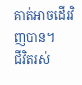គាត់អាចដើរវិញបាន។
ជីវិតរស់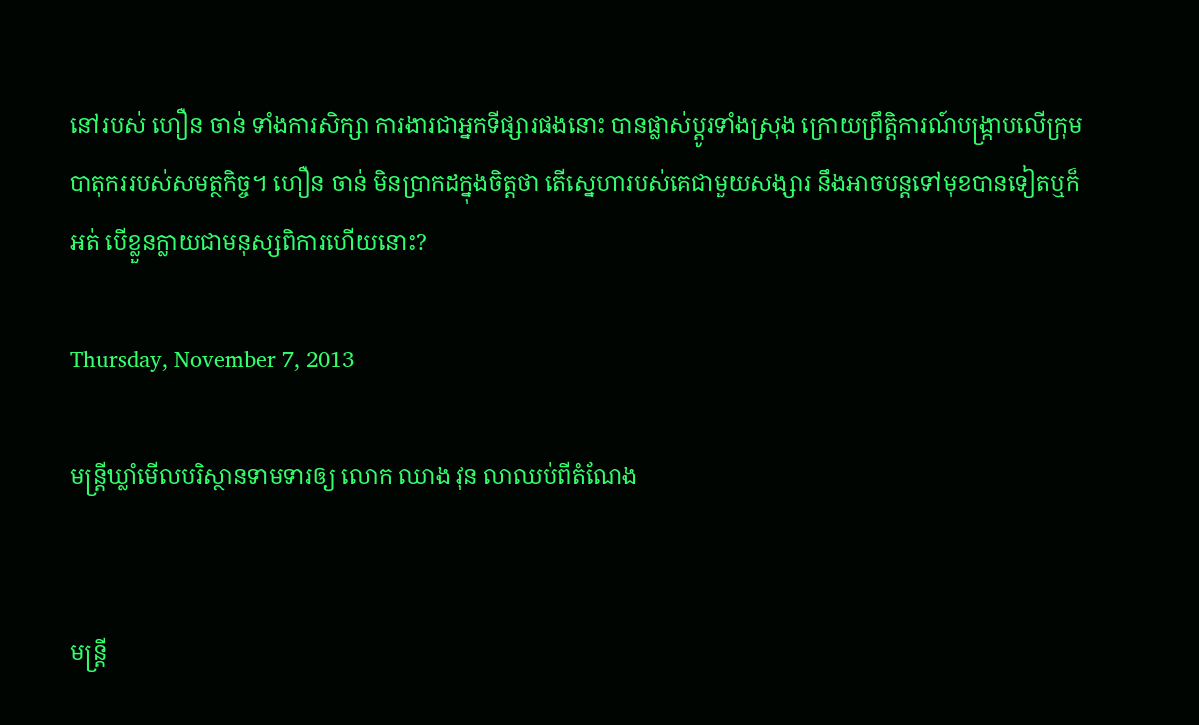នៅរបស់ ហឿន ចាន់ ទាំងការសិក្សា ការងារជាអ្នកទីផ្សារផងនោះ បានផ្លាស់ប្ដូរទាំងស្រុង ក្រោយព្រឹត្តិការណ៍បង្ក្រាបលើក្រុមបាតុកររបស់សមត្ថកិច្ច។ ហឿន ចាន់ មិនប្រាកដក្នុងចិត្តថា តើស្នេហារបស់គេជាមួយសង្សារ នឹងអាចបន្តទៅមុខបានទៀតឬក៏អត់ បើខ្លួនក្លាយជាមនុស្សពិការហើយនោះ?

Thursday, November 7, 2013

មន្ត្រីឃ្លាំមើលបរិស្ថានទាមទារឲ្យ លោក ឈាង វុន លាឈប់ពីតំណែង


មន្ត្រី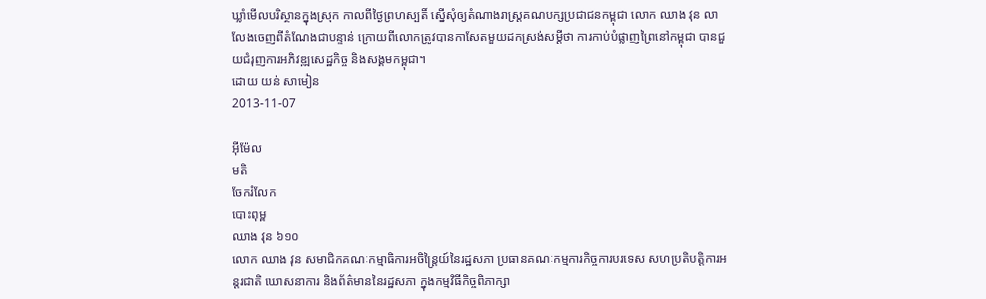ឃ្លាំមើលបរិស្ថានក្នុងស្រុក កាលពីថ្ងៃព្រហស្បតិ៍ ស្នើសុំឲ្យតំណាងរាស្ត្រគណបក្សប្រជាជនកម្ពុជា លោក ឈាង វុន លាលែងចេញពីតំណែងជាបន្ទាន់ ក្រោយពីលោកត្រូវបានកាសែតមួយដកស្រង់សម្ដីថា ការកាប់បំផ្លាញព្រៃនៅកម្ពុជា បានជួយជំរុញការអភិវឌ្ឍសេដ្ឋកិច្ច និងសង្គមកម្ពុជា។
ដោយ យន់ សាមៀន
2013-11-07

អ៊ីម៉ែល
មតិ
ចែករំលែក
បោះពុម្ព
ឈាង វុន ៦១០
លោក ឈាង វុន សមាជិកគណៈកម្មាធិការអចិន្ត្រៃយ៍នៃរដ្ឋសភា ប្រធានគណៈកម្មការកិច្ចការបរទេស សហប្រតិបត្តិការអន្តរជាតិ ឃោសនាការ និងព័ត៌មាននៃរដ្ឋសភា ក្នុងកម្មវិធីកិច្ចពិភាក្សា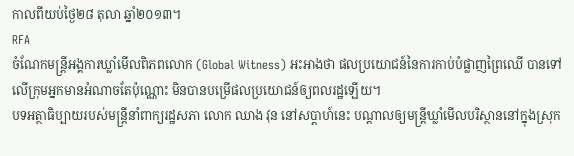កាលពីយប់ថ្ងៃ២៨ តុលា ឆ្នាំ២០១៣។
RFA
ចំណែកមន្ត្រីអង្គការឃ្លាំមើលពិភពលោក (Global Witness) អះអាងថា ផលប្រយោជន៍នៃការកាប់បំផ្លាញព្រៃឈើ បានទៅលើក្រុមអ្នកមានអំណាចតែប៉ុណ្ណោះ មិនបានបម្រើផលប្រយោជន៍ឲ្យពលរដ្ឋឡើយ។
បទអត្ថាធិប្បាយរបស់មន្ត្រីនាំពាក្យរដ្ឋសភា លោក ឈាង វុន នៅសប្ដាហ៍នេះ បណ្ដាលឲ្យមន្ត្រីឃ្លាំមើលបរិស្ថាននៅក្នុងស្រុក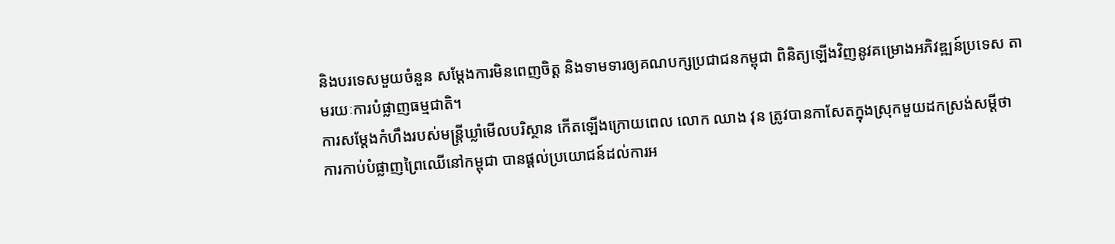និងបរទេសមួយចំនួន សម្ដែងការមិនពេញចិត្ត និងទាមទារឲ្យគណបក្សប្រជាជនកម្ពុជា ពិនិត្យឡើងវិញនូវគម្រោងអភិវឌ្ឍន៍ប្រទេស តាមរយៈការបំផ្លាញធម្មជាតិ។
ការសម្ដែងកំហឹងរបស់មន្ត្រីឃ្លាំមើលបរិស្ថាន កើតឡើងក្រោយពេល លោក ឈាង វុន ត្រូវបានកាសែតក្នុងស្រុកមួយដកស្រង់សម្ដីថា ការកាប់បំផ្លាញព្រៃឈើនៅកម្ពុជា បានផ្តល់ប្រយោជន៍ដល់ការអ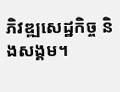ភិវឌ្ឍសេដ្ឋកិច្ច និងសង្គម។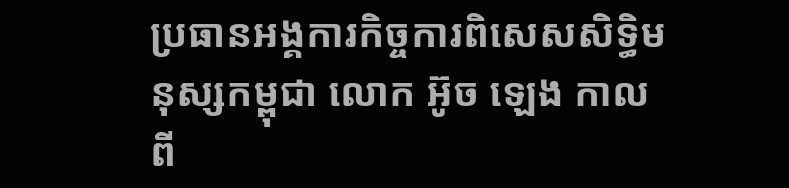ប្រធានអង្គការកិច្ចការពិសេសសិទ្ធិមនុស្សកម្ពុជា លោក អ៊ូច ឡេង កាលពី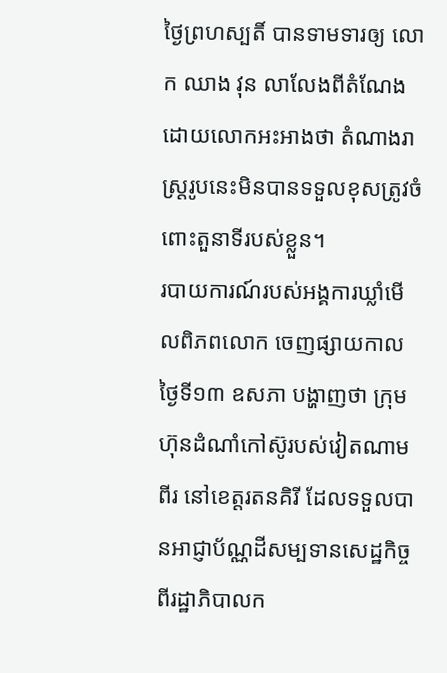ថ្ងៃព្រហស្បតិ៍ បានទាមទារឲ្យ លោក ឈាង វុន លាលែងពីតំណែង ដោយលោកអះអាងថា តំណាងរាស្ត្ររូបនេះមិនបានទទួលខុសត្រូវចំពោះតួនាទីរបស់ខ្លួន។
របាយការណ៍របស់អង្គការឃ្លាំមើលពិភពលោក ចេញផ្សាយកាលថ្ងៃទី១៣ ឧសភា បង្ហាញថា ក្រុមហ៊ុនដំណាំកៅស៊ូរបស់វៀតណាម ពីរ នៅខេត្តរតនគិរី ដែលទទួលបានអាជ្ញាប័ណ្ណដីសម្បទានសេដ្ឋកិច្ចពីរដ្ឋាភិបាលក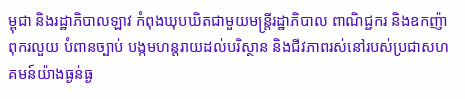ម្ពុជា និងរដ្ឋាភិបាលឡាវ កំពុងឃុបឃិតជាមួយមន្ត្រីរដ្ឋាភិបាល ពាណិជ្ជករ និងឧកញ៉ាពុករលួយ បំពានច្បាប់ បង្កមហន្តរាយដល់បរិស្ថាន និងជីវភាពរស់នៅរបស់ប្រជាសហគមន៍យ៉ាងធ្ងន់ធ្ង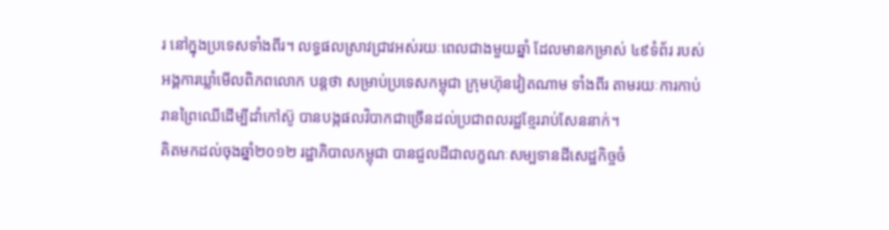រ នៅក្នុងប្រទេសទាំងពីរ។ លទ្ធផលស្រាវជ្រាវអស់រយៈពេលជាងមួយឆ្នាំ ដែលមានកម្រាស់ ៤៩ទំព័រ របស់អង្គការឃ្លាំមើលពិភពលោក បន្តថា សម្រាប់ប្រទេសកម្ពុជា ក្រុមហ៊ុនវៀតណាម ទាំងពីរ តាមរយៈការកាប់រានព្រៃឈើដើម្បីដាំកៅស៊ូ បានបង្កផលវិបាកជាច្រើនដល់ប្រជាពលរដ្ឋខ្មែររាប់សែននាក់។
គិតមកដល់ចុងឆ្នាំ២០១២ រដ្ឋាភិបាលកម្ពុជា បានជួលដីជាលក្ខណៈសម្បទានដីសេដ្ឋកិច្ចចំ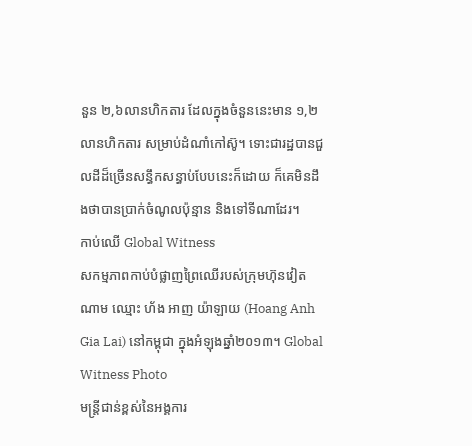នួន ២,៦លានហិកតារ ដែលក្នុងចំនួននេះមាន ១,២លានហិកតារ សម្រាប់ដំណាំកៅស៊ូ។ ទោះជារដ្ឋបានជួលដីដ៏ច្រើនសន្ធឹកសន្ធាប់បែបនេះក៏ដោយ ក៏គេមិនដឹងថាបានប្រាក់ចំណូលប៉ុន្មាន និងទៅទីណាដែរ។
កាប់ឈើ Global Witness
សកម្មភាពកាប់បំផ្លាញព្រៃឈើរបស់ក្រុមហ៊ុនវៀតណាម ឈ្មោះ ហ័ង អាញ យ៉ាឡាយ (Hoang Anh Gia Lai) នៅកម្ពុជា ក្នុងអំឡុងឆ្នាំ២០១៣។ Global Witness Photo
មន្ត្រីជាន់ខ្ពស់នៃអង្គការ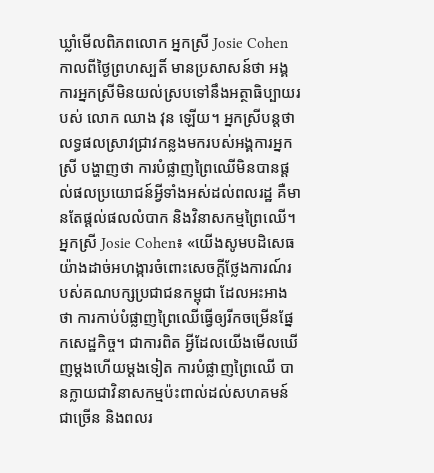ឃ្លាំមើលពិភពលោក អ្នកស្រី Josie Cohen កាលពីថ្ងៃព្រហស្បតិ៍ មានប្រសាសន៍ថា អង្គការអ្នកស្រីមិនយល់ស្របទៅនឹងអត្ថាធិប្បាយរបស់ លោក ឈាង វុន ឡើយ។ អ្នកស្រីបន្តថា លទ្ធផលស្រាវជ្រាវកន្លងមករបស់អង្គការអ្នកស្រី បង្ហាញថា ការបំផ្លាញព្រៃឈើមិនបានផ្តល់ផលប្រយោជន៍អ្វីទាំងអស់ដល់ពលរដ្ឋ គឺមានតែផ្តល់ផលលំបាក និងវិនាសកម្មព្រៃឈើ។
អ្នកស្រី Josie Cohen៖ «យើងសូមបដិសេធយ៉ាងដាច់អហង្ការចំពោះសេចក្តីថ្លែងការណ៍របស់គណបក្សប្រជាជនកម្ពុជា ដែលអះអាងថា ការកាប់បំផ្លាញព្រៃឈើធ្វើឲ្យរីកចម្រើនផ្នែកសេដ្ឋកិច្ច។ ជាការពិត អ្វីដែលយើងមើលឃើញម្តងហើយម្តងទៀត ការបំផ្លាញព្រៃឈើ បានក្លាយជាវិនាសកម្មប៉ះពាល់ដល់សហគមន៍ជាច្រើន និងពលរ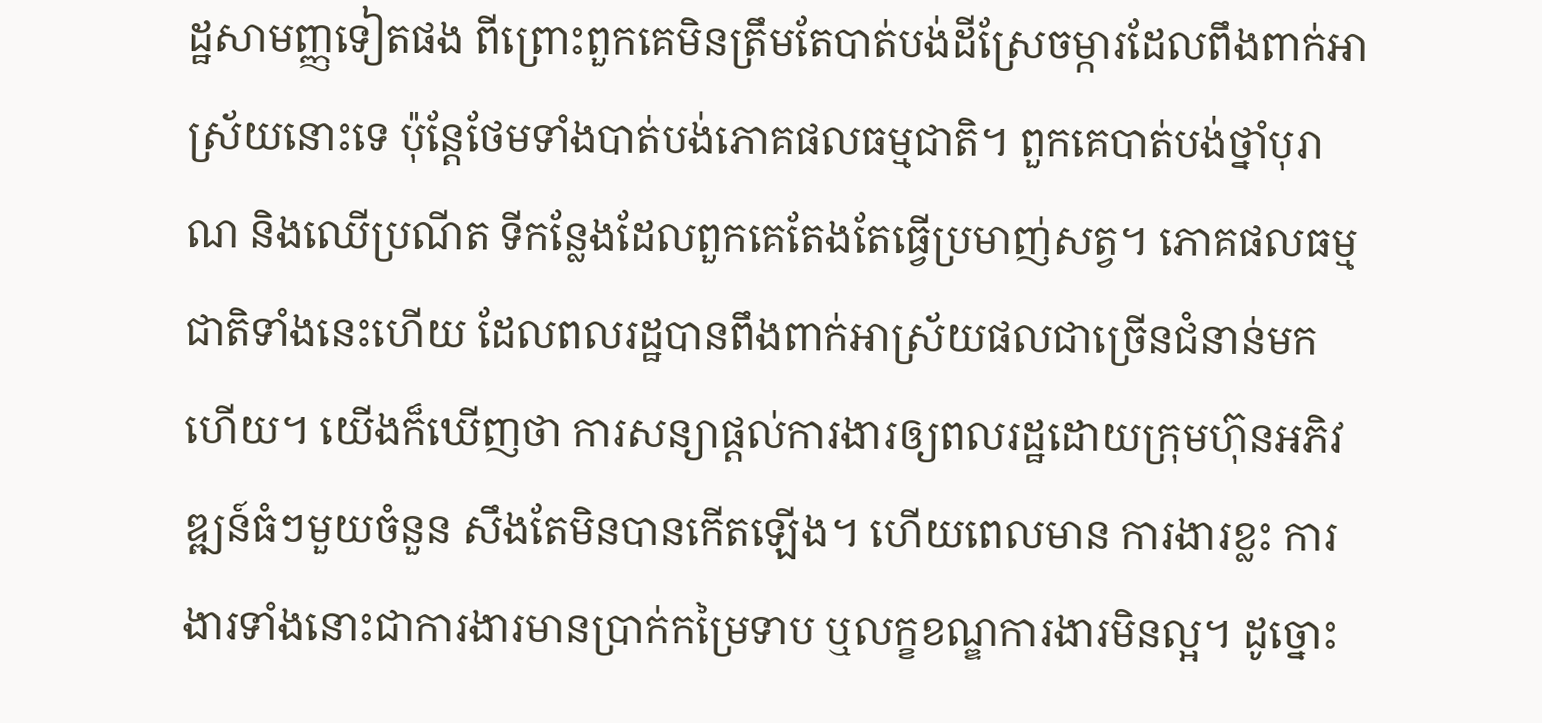ដ្ឋសាមញ្ញទៀតផង ពីព្រោះពួកគេមិនត្រឹមតែបាត់បង់ដីស្រែចម្ការដែលពឹងពាក់អាស្រ័យនោះទេ ប៉ុន្តែថែមទាំងបាត់បង់ភោគផលធម្មជាតិ។ ពួកគេបាត់បង់ថ្នាំបុរាណ និងឈើប្រណីត ទីកន្លែងដែលពួកគេតែងតែធ្វើប្រមាញ់សត្វ។ ភោគផលធម្មជាតិទាំងនេះហើយ ដែលពលរដ្ឋបានពឹងពាក់អាស្រ័យផលជាច្រើនជំនាន់មកហើយ។ យើងក៏ឃើញថា ការសន្យាផ្តល់ការងារឲ្យពលរដ្ឋដោយក្រុមហ៊ុនអភិវឌ្ឍន៍ធំៗមួយចំនួន សឹងតែមិនបានកើតឡើង។ ហើយពេលមាន ការងារខ្លះ ការងារទាំងនោះជាការងារមានប្រាក់កម្រៃទាប ឬលក្ខខណ្ឌការងារមិនល្អ។ ដូច្នោះ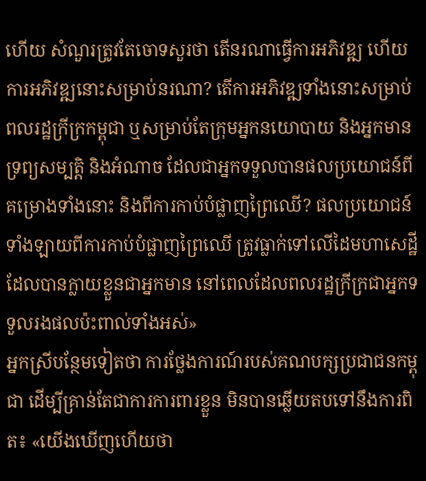ហើយ សំណួរត្រូវតែចោទសួរថា តើនរណាធ្វើការអភិវឌ្ឍ ហើយការអភិវឌ្ឍនោះសម្រាប់នរណា? តើការអភិវឌ្ឍទាំងនោះសម្រាប់ពលរដ្ឋក្រីក្រកម្ពុជា ឬសម្រាប់តែក្រុមអ្នកនយោបាយ និងអ្នកមានទ្រព្យសម្បត្តិ និងអំណាច ដែលជាអ្នកទទួលបានផលប្រយោជន៍ពីគម្រោងទាំងនោះ និងពីការកាប់បំផ្លាញព្រៃឈើ? ផលប្រយោជន៍ទាំងឡាយពីការកាប់បំផ្លាញព្រៃឈើ ត្រូវធ្លាក់ទៅលើដៃមហាសេដ្ឋីដែលបានក្លាយខ្លួនជាអ្នកមាន នៅពេលដែលពលរដ្ឋក្រីក្រជាអ្នកទទួលរងផលប៉ះពាល់ទាំងអស់»
អ្នកស្រីបន្ថែមទៀតថា ការថ្លែងការណ៍របស់គណបក្សប្រជាជនកម្ពុជា ដើម្បីគ្រាន់តែជាការការពារខ្លួន មិនបានឆ្លើយតបទៅនឹងការពិត៖ «យើងឃើញហើយថា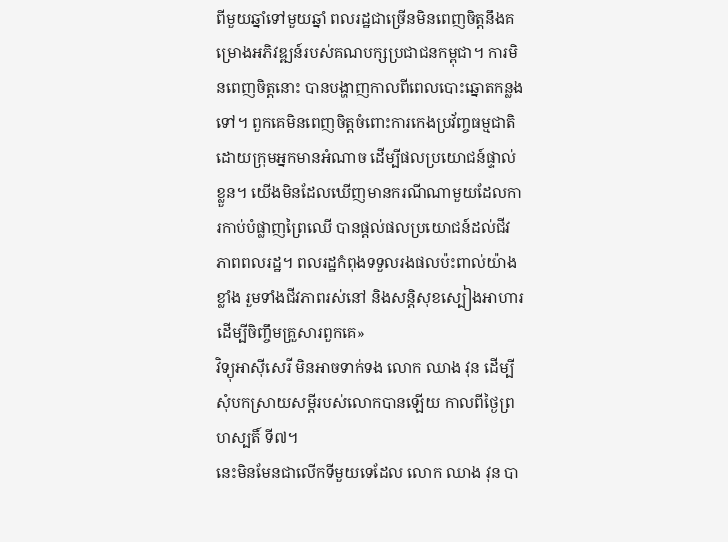ពីមួយឆ្នាំទៅមួយឆ្នាំ ពលរដ្ឋជាច្រើនមិនពេញចិត្តនឹងគម្រោងអភិវឌ្ឍន៍របស់គណបក្សប្រជាជនកម្ពុជា។ ការមិនពេញចិត្តនោះ បានបង្ហាញកាលពីពេលបោះឆ្នោតកន្លងទៅ។ ពួកគេមិនពេញចិត្តចំពោះការកេងប្រវ័ញ្ចធម្មជាតិ ដោយក្រុមអ្នកមានអំណាច ដើម្បីផលប្រយោជន៍ផ្ទាល់ខ្លួន។ យើងមិនដែលឃើញមានករណីណាមួយដែលការកាប់បំផ្លាញព្រៃឈើ បានផ្តល់ផលប្រយោជន៍ដល់ជីវភាពពលរដ្ឋ។ ពលរដ្ឋកំពុងទទួលរងផលប៉ះពាល់យ៉ាងខ្លាំង រួមទាំងជីវភាពរស់នៅ និងសន្តិសុខស្បៀងអាហារ ដើម្បីចិញ្ចឹមគ្រួសារពួកគេ»
វិទ្យុអាស៊ីសេរី មិនអាចទាក់ទង លោក ឈាង វុន ដើម្បីសុំបកស្រាយសម្ដីរបស់លោកបានឡើយ កាលពីថ្ងៃព្រហស្បតិ៍ ទី៧។
នេះមិនមែនជាលើកទីមួយទេដែល លោក ឈាង វុន បា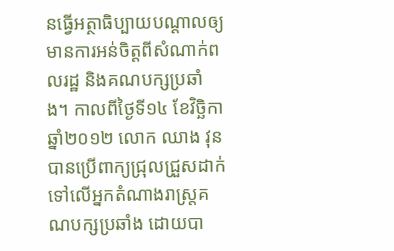នធ្វើអត្ថាធិប្បាយបណ្ដាលឲ្យមានការអន់ចិត្តពីសំណាក់ពលរដ្ឋ និងគណបក្សប្រឆាំង។ កាលពីថ្ងៃទី១៤ ខែវិច្ឆិកា ឆ្នាំ២០១២ លោក ឈាង វុន បានប្រើពាក្យជ្រុលជ្រួសដាក់ទៅលើអ្នកតំណាងរាស្ត្រគណបក្សប្រឆាំង ដោយបា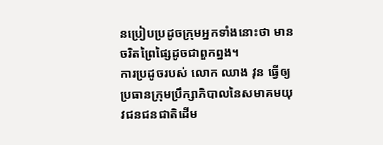នប្រៀបប្រដូចក្រុមអ្នកទាំងនោះថា មានចរិតព្រៃផ្សៃដូចជាពួកព្នង។
ការប្រដូចរបស់ លោក ឈាង វុន ធ្វើឲ្យប្រធានក្រុមប្រឹក្សាភិបាលនៃសមាគមយុវជនជនជាតិដើម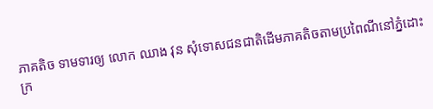ភាគតិច ទាមទារឲ្យ លោក ឈាង វុន សុំទោសជនជាតិដើមភាគតិចតាមប្រពៃណីនៅភ្នំដោះក្រ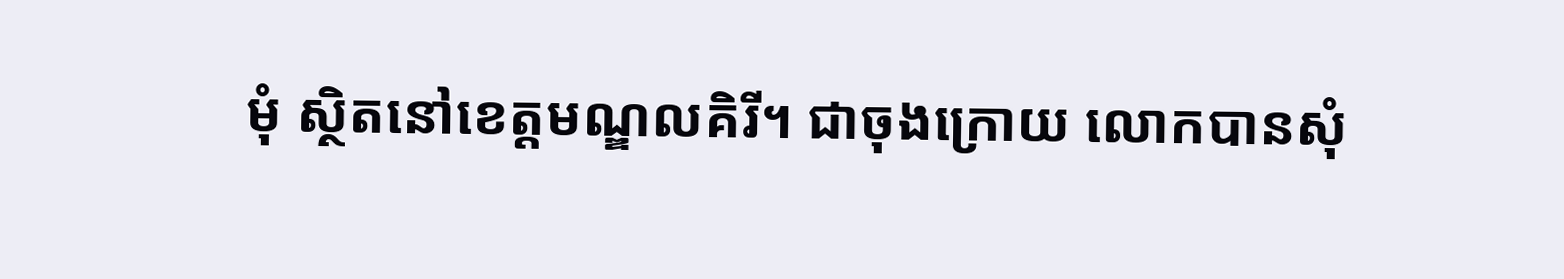មុំ ស្ថិតនៅខេត្តមណ្ឌលគិរី។ ជាចុងក្រោយ លោកបានសុំ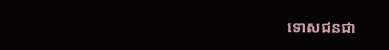ទោសជនជា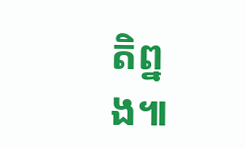តិព្នង៕